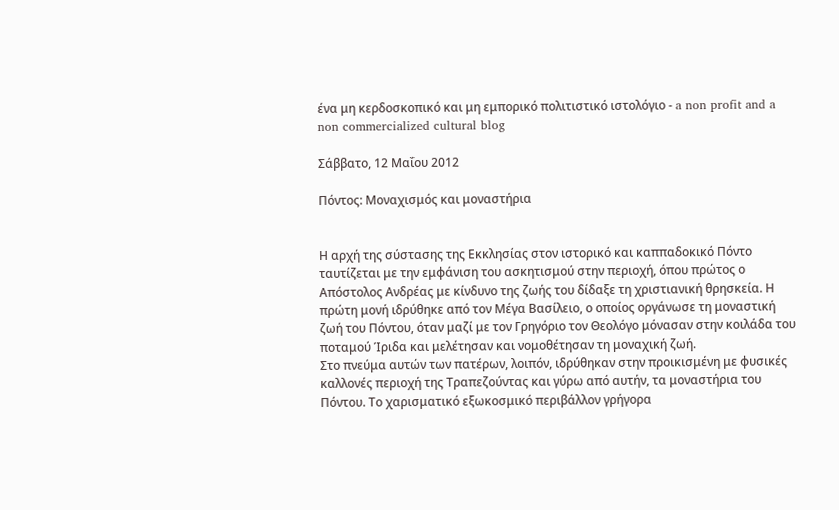ένα μη κερδοσκοπικό και μη εμπορικό πολιτιστικό ιστολόγιο - a non profit and a non commercialized cultural blog

Σάββατο, 12 Μαΐου 2012

Πόντος: Μοναχισμός και μοναστήρια


Η αρχή της σύστασης της Εκκλησίας στον ιστορικό και καππαδοκικό Πόντο ταυτίζεται με την εμφάνιση του ασκητισμού στην περιοχή, όπου πρώτος ο Απόστολος Ανδρέας με κίνδυνο της ζωής του δίδαξε τη χριστιανική θρησκεία. Η πρώτη μονή ιδρύθηκε από τον Μέγα Βασίλειο, ο οποίος οργάνωσε τη μοναστική ζωή του Πόντου, όταν μαζί με τον Γρηγόριο τον Θεολόγο μόνασαν στην κοιλάδα του ποταμού Ίριδα και μελέτησαν και νομοθέτησαν τη μοναχική ζωή.
Στο πνεύμα αυτών των πατέρων, λοιπόν, ιδρύθηκαν στην προικισμένη με φυσικές καλλονές περιοχή της Τραπεζούντας και γύρω από αυτήν, τα μοναστήρια του Πόντου. Το χαρισματικό εξωκοσμικό περιβάλλον γρήγορα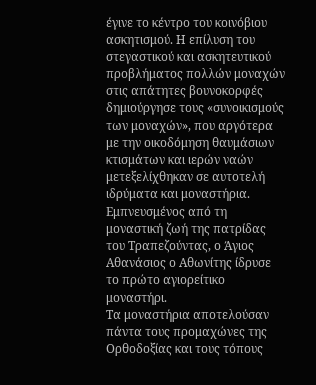έγινε το κέντρο του κοινόβιου ασκητισμού. Η επίλυση του στεγαστικού και ασκητευτικού προβλήματος πολλών μοναχών στις απάτητες βουνοκορφές δημιούργησε τους «συνοικισμούς των μοναχών», που αργότερα με την οικοδόμηση θαυμάσιων κτισμάτων και ιερών ναών μετεξελίχθηκαν σε αυτοτελή ιδρύματα και μοναστήρια. Εμπνευσμένος από τη μοναστική ζωή της πατρίδας του Τραπεζούντας, ο Άγιος Αθανάσιος ο Αθωνίτης ίδρυσε το πρώτο αγιορείτικο μοναστήρι.
Τα μοναστήρια αποτελούσαν πάντα τους προμαχώνες της Ορθοδοξίας και τους τόπους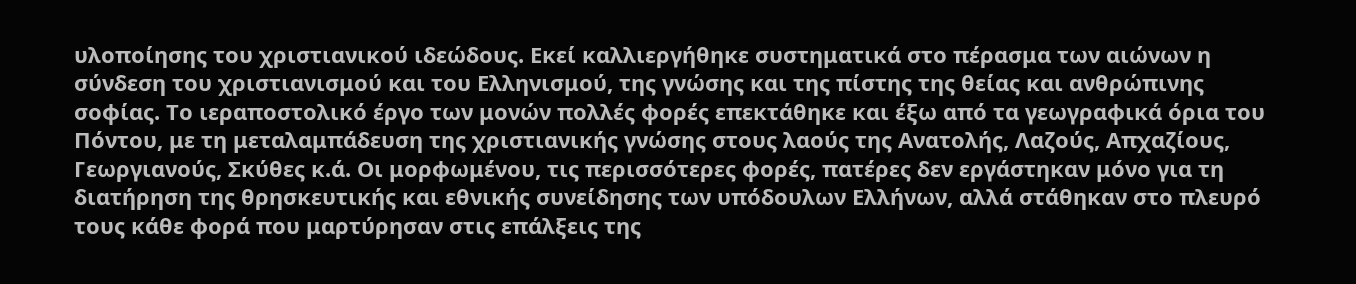υλοποίησης του χριστιανικού ιδεώδους. Εκεί καλλιεργήθηκε συστηματικά στο πέρασμα των αιώνων η σύνδεση του χριστιανισμού και του Ελληνισμού, της γνώσης και της πίστης της θείας και ανθρώπινης σοφίας. Το ιεραποστολικό έργο των μονών πολλές φορές επεκτάθηκε και έξω από τα γεωγραφικά όρια του Πόντου, με τη μεταλαμπάδευση της χριστιανικής γνώσης στους λαούς της Ανατολής, Λαζούς, Απχαζίους, Γεωργιανούς, Σκύθες κ.ά. Οι μορφωμένου, τις περισσότερες φορές, πατέρες δεν εργάστηκαν μόνο για τη διατήρηση της θρησκευτικής και εθνικής συνείδησης των υπόδουλων Ελλήνων, αλλά στάθηκαν στο πλευρό τους κάθε φορά που μαρτύρησαν στις επάλξεις της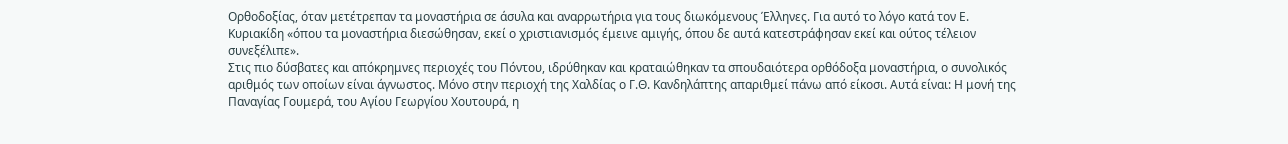Ορθοδοξίας, όταν μετέτρεπαν τα μοναστήρια σε άσυλα και αναρρωτήρια για τους διωκόμενους Έλληνες. Για αυτό το λόγο κατά τον Ε. Κυριακίδη «όπου τα μοναστήρια διεσώθησαν, εκεί ο χριστιανισμός έμεινε αμιγής, όπου δε αυτά κατεστράφησαν εκεί και ούτος τέλειον συνεξέλιπε».
Στις πιο δύσβατες και απόκρημνες περιοχές του Πόντου, ιδρύθηκαν και κραταιώθηκαν τα σπουδαιότερα ορθόδοξα μοναστήρια, ο συνολικός αριθμός των οποίων είναι άγνωστος. Μόνο στην περιοχή της Χαλδίας ο Γ.Θ. Κανδηλάπτης απαριθμεί πάνω από είκοσι. Αυτά είναι: Η μονή της Παναγίας Γουμερά, του Αγίου Γεωργίου Χουτουρά, η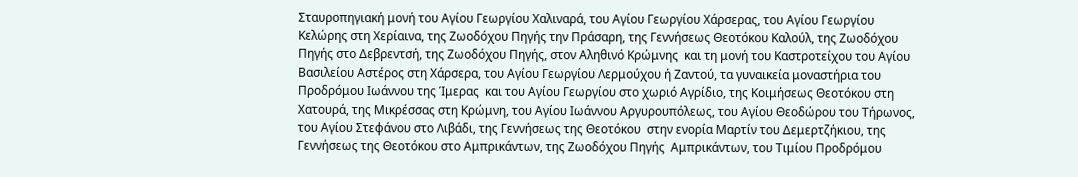Σταυροπηγιακή μονή του Αγίου Γεωργίου Χαλιναρά, του Αγίου Γεωργίου Χάρσερας, του Αγίου Γεωργίου Κελώρης στη Χερίαινα, της Ζωοδόχου Πηγής την Πράσαρη, της Γεννήσεως Θεοτόκου Καλούλ, της Ζωοδόχου Πηγής στο Δεβρεντσή, της Ζωοδόχου Πηγής, στον Αληθινό Κρώμνης  και τη μονή του Καστροτείχου του Αγίου Βασιλείου Αστέρος στη Χάρσερα, του Αγίου Γεωργίου Λερμούχου ή Ζαντού, τα γυναικεία μοναστήρια του Προδρόμου Ιωάννου της Ίμερας  και του Αγίου Γεωργίου στο χωριό Αγρίδιο, της Κοιμήσεως Θεοτόκου στη Χατουρά, της Μικρέσσας στη Κρώμνη, του Αγίου Ιωάννου Αργυρουπόλεως, του Αγίου Θεοδώρου του Τήρωνος, του Αγίου Στεφάνου στο Λιβάδι, της Γεννήσεως της Θεοτόκου  στην ενορία Μαρτίν του Δεμερτζήκιου, της Γεννήσεως της Θεοτόκου στο Αμπρικάντων, της Ζωοδόχου Πηγής  Αμπρικάντων, του Τιμίου Προδρόμου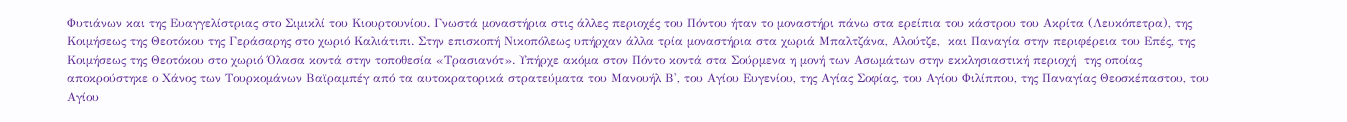Φυτιάνων και της Ευαγγελίστριας στο Σιμικλί του Κιουρτουνίου. Γνωστά μοναστήρια στις άλλες περιοχές του Πόντου ήταν το μοναστήρι πάνω στα ερείπια του κάστρου του Ακρίτα (Λευκόπετρα), της Κοιμήσεως της Θεοτόκου της Γεράσαρης στο χωριό Καλιάτιπι. Στην επισκοπή Νικοπόλεως υπήρχαν άλλα τρία μοναστήρια στα χωριά Μπαλτζάνα, Αλούτζε,  και Παναγία στην περιφέρεια του Επές, της Κοιμήσεως της Θεοτόκου στο χωριό Όλασα κοντά στην τοποθεσία «Τρασιανότ». Υπήρχε ακόμα στον Πόντο κοντά στα Σούρμενα η μονή των Ασωμάτων στην εκκλησιαστική περιοχή  της οποίας αποκρούστηκε ο Χάνος των Τουρκομάνων Βαϊραμπέγ από τα αυτοκρατορικά στρατεύματα του Μανουήλ Β', του Αγίου Ευγενίου, της Αγίας Σοφίας, του Αγίου Φιλίππου, της Παναγίας Θεοσκέπαστου, του Αγίου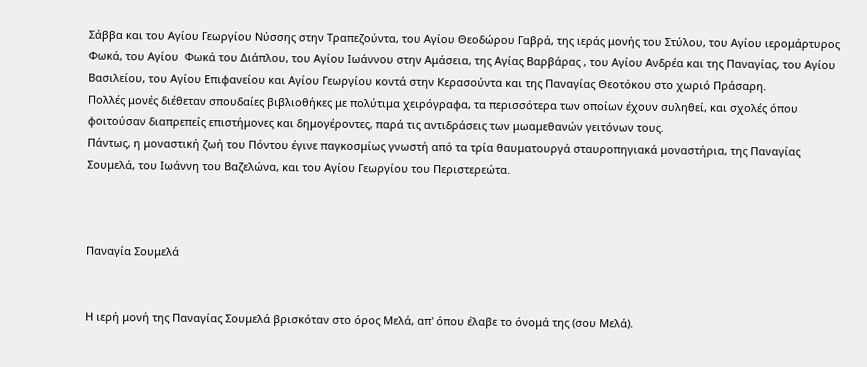Σάββα και του Αγίου Γεωργίου Νύσσης στην Τραπεζούντα, του Αγίου Θεοδώρου Γαβρά, της ιεράς μονής του Στύλου, του Αγίου ιερομάρτυρος Φωκά, του Αγίου  Φωκά του Διάπλου, του Αγίου Ιωάννου στην Αμάσεια, της Αγίας Βαρβάρας , του Αγίου Ανδρέα και της Παναγίας, του Αγίου Βασιλείου, του Αγίου Επιφανείου και Αγίου Γεωργίου κοντά στην Κερασούντα και της Παναγίας Θεοτόκου στο χωριό Πράσαρη.
Πολλές μονές διέθεταν σπουδαίες βιβλιοθήκες με πολύτιμα χειρόγραφα, τα περισσότερα των οποίων έχουν συληθεί, και σχολές όπου φοιτούσαν διαπρεπείς επιστήμονες και δημογέροντες, παρά τις αντιδράσεις των μωαμεθανών γειτόνων τους.
Πάντως, η μοναστική ζωή του Πόντου έγινε παγκοσμίως γνωστή από τα τρία θαυματουργά σταυροπηγιακά μοναστήρια, της Παναγίας Σουμελά, του Ιωάννη του Βαζελώνα, και του Αγίου Γεωργίου του Περιστερεώτα.



Παναγία Σουμελά


Η ιερή μονή της Παναγίας Σουμελά βρισκόταν στο όρος Μελά, απ' όπου έλαβε το όνομά της (σου Μελά).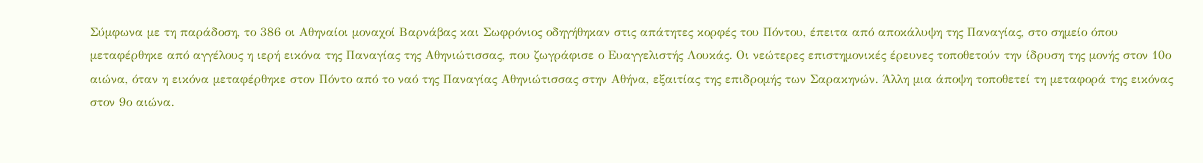Σύμφωνα με τη παράδοση, το 386 οι Αθηναίοι μοναχοί Βαρνάβας και Σωφρόνιος οδηγήθηκαν στις απάτητες κορφές του Πόντου, έπειτα από αποκάλυψη της Παναγίας, στο σημείο όπου μεταφέρθηκε από αγγέλους η ιερή εικόνα της Παναγίας της Αθηνιώτισσας, που ζωγράφισε ο Ευαγγελιστής Λουκάς. Οι νεώτερες επιστημονικές έρευνες τοποθετούν την ίδρυση της μονής στον 10ο αιώνα, όταν η εικόνα μεταφέρθηκε στον Πόντο από το ναό της Παναγίας Αθηνιώτισσας στην Αθήνα, εξαιτίας της επιδρομής των Σαρακηνών. Άλλη μια άποψη τοποθετεί τη μεταφορά της εικόνας στον 9ο αιώνα.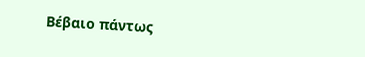Βέβαιο πάντως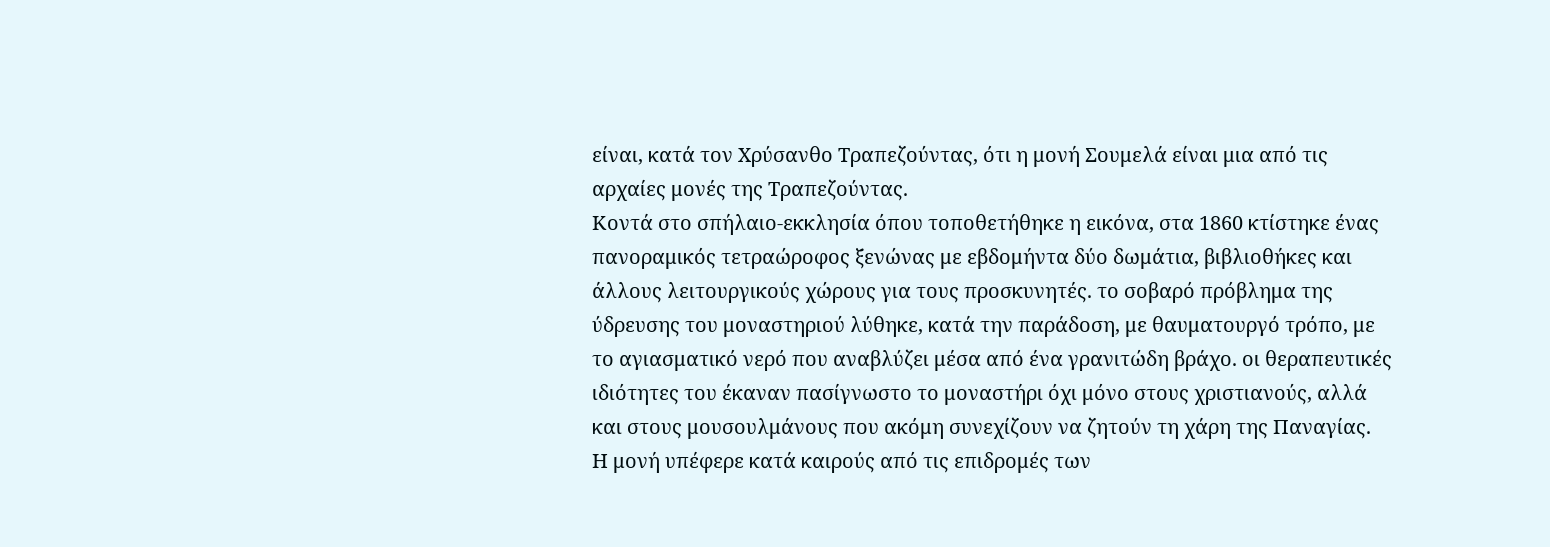είναι, κατά τον Χρύσανθο Τραπεζούντας, ότι η μονή Σουμελά είναι μια από τις αρχαίες μονές της Τραπεζούντας.
Κοντά στο σπήλαιο-εκκλησία όπου τοποθετήθηκε η εικόνα, στα 1860 κτίστηκε ένας πανοραμικός τετραώροφος ξενώνας με εβδομήντα δύο δωμάτια, βιβλιοθήκες και άλλους λειτουργικούς χώρους για τους προσκυνητές. το σοβαρό πρόβλημα της ύδρευσης του μοναστηριού λύθηκε, κατά την παράδοση, με θαυματουργό τρόπο, με το αγιασματικό νερό που αναβλύζει μέσα από ένα γρανιτώδη βράχο. οι θεραπευτικές ιδιότητες του έκαναν πασίγνωστο το μοναστήρι όχι μόνο στους χριστιανούς, αλλά και στους μουσουλμάνους που ακόμη συνεχίζουν να ζητούν τη χάρη της Παναγίας.
Η μονή υπέφερε κατά καιρούς από τις επιδρομές των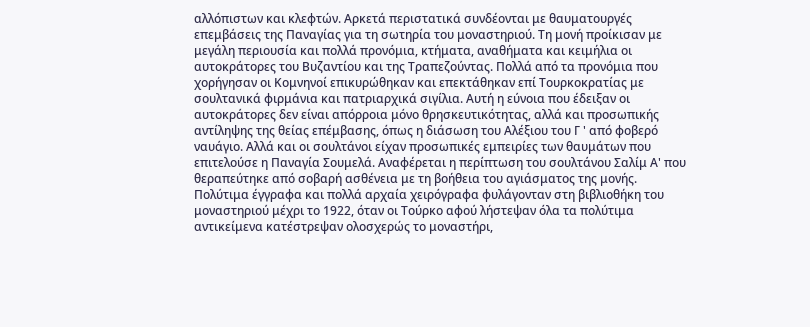αλλόπιστων και κλεφτών. Αρκετά περιστατικά συνδέονται με θαυματουργές επεμβάσεις της Παναγίας για τη σωτηρία του μοναστηριού. Τη μονή προίκισαν με μεγάλη περιουσία και πολλά προνόμια, κτήματα, αναθήματα και κειμήλια οι αυτοκράτορες του Βυζαντίου και της Τραπεζούντας. Πολλά από τα προνόμια που χορήγησαν οι Κομνηνοί επικυρώθηκαν και επεκτάθηκαν επί Τουρκοκρατίας με σουλτανικά φιρμάνια και πατριαρχικά σιγίλια. Αυτή η εύνοια που έδειξαν οι αυτοκράτορες δεν είναι απόρροια μόνο θρησκευτικότητας, αλλά και προσωπικής αντίληψης της θείας επέμβασης, όπως η διάσωση του Αλέξιου του Γ ' από φοβερό ναυάγιο. Αλλά και οι σουλτάνοι είχαν προσωπικές εμπειρίες των θαυμάτων που επιτελούσε η Παναγία Σουμελά. Αναφέρεται η περίπτωση του σουλτάνου Σαλίμ Α' που θεραπεύτηκε από σοβαρή ασθένεια με τη βοήθεια του αγιάσματος της μονής.
Πολύτιμα έγγραφα και πολλά αρχαία χειρόγραφα φυλάγονταν στη βιβλιοθήκη του μοναστηριού μέχρι το 1922, όταν οι Τούρκο αφού λήστεψαν όλα τα πολύτιμα αντικείμενα κατέστρεψαν ολοσχερώς το μοναστήρι,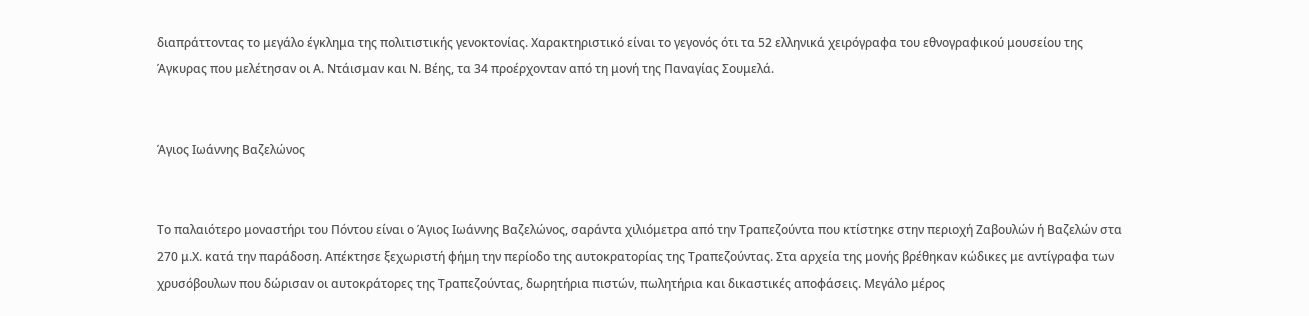διαπράττοντας το μεγάλο έγκλημα της πολιτιστικής γενοκτονίας. Χαρακτηριστικό είναι το γεγονός ότι τα 52 ελληνικά χειρόγραφα του εθνογραφικού μουσείου της Άγκυρας που μελέτησαν οι Α. Ντάισμαν και Ν. Βέης, τα 34 προέρχονταν από τη μονή της Παναγίας Σουμελά.


Άγιος Ιωάννης Βαζελώνος


Το παλαιότερο μοναστήρι του Πόντου είναι ο Άγιος Ιωάννης Βαζελώνος, σαράντα χιλιόμετρα από την Τραπεζούντα που κτίστηκε στην περιοχή Ζαβουλών ή Βαζελών στα 270 μ.Χ. κατά την παράδοση. Απέκτησε ξεχωριστή φήμη την περίοδο της αυτοκρατορίας της Τραπεζούντας. Στα αρχεία της μονής βρέθηκαν κώδικες με αντίγραφα των χρυσόβουλων που δώρισαν οι αυτοκράτορες της Τραπεζούντας, δωρητήρια πιστών, πωλητήρια και δικαστικές αποφάσεις. Μεγάλο μέρος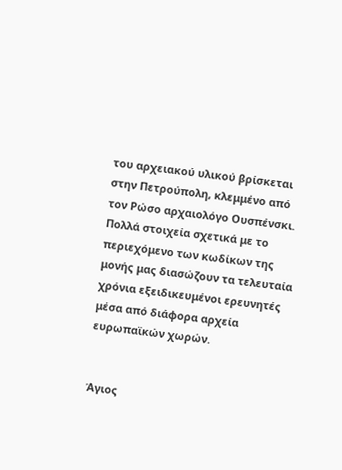του αρχειακού υλικού βρίσκεται στην Πετρούπολη, κλεμμένο από τον Ρώσο αρχαιολόγο Ουσπένσκι. Πολλά στοιχεία σχετικά με το περιεχόμενο των κωδίκων της μονής μας διασώζουν τα τελευταία χρόνια εξειδικευμένοι ερευνητές μέσα από διάφορα αρχεία ευρωπαϊκών χωρών.


Άγιος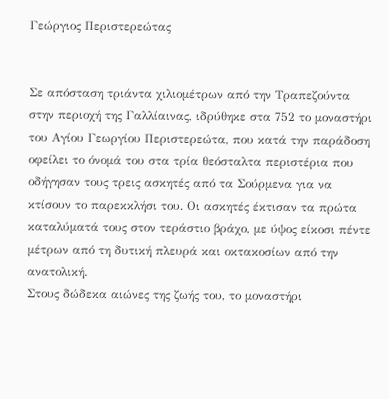Γεώργιος Περιστερεώτας


Σε απόσταση τριάντα χιλιομέτρων από την Τραπεζούντα στην περιοχή της Γαλλίαινας, ιδρύθηκε στα 752 το μοναστήρι του Αγίου Γεωργίου Περιστερεώτα, που κατά την παράδοση οφείλει το όνομά του στα τρία θεόσταλτα περιστέρια που οδήγησαν τους τρεις ασκητές από τα Σούρμενα για να κτίσουν το παρεκκλήσι του. Οι ασκητές έκτισαν τα πρώτα καταλύματά τους στον τεράστιο βράχο, με ύψος είκοσι πέντε μέτρων από τη δυτική πλευρά και οκτακοσίων από την ανατολική.
Στους δώδεκα αιώνες της ζωής του, το μοναστήρι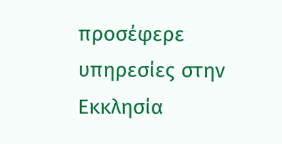προσέφερε υπηρεσίες στην Εκκλησία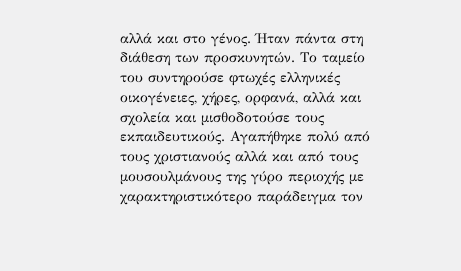αλλά και στο γένος. Ήταν πάντα στη διάθεση των προσκυνητών. Το ταμείο του συντηρούσε φτωχές ελληνικές οικογένειες, χήρες, ορφανά, αλλά και σχολεία και μισθοδοτούσε τους εκπαιδευτικούς. Αγαπήθηκε πολύ από τους χριστιανούς αλλά και από τους μουσουλμάνους της γύρο περιοχής με χαρακτηριστικότερο παράδειγμα τον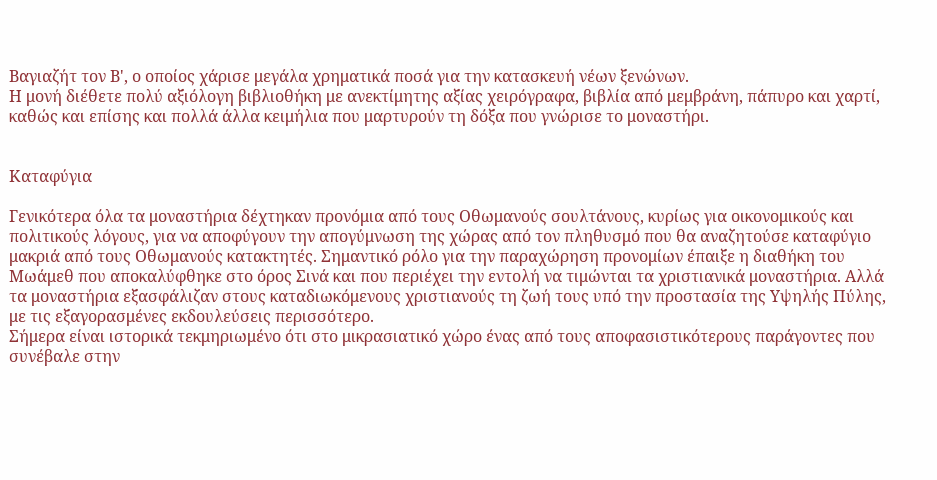Βαγιαζήτ τον Β', ο οποίος χάρισε μεγάλα χρηματικά ποσά για την κατασκευή νέων ξενώνων.
Η μονή διέθετε πολύ αξιόλογη βιβλιοθήκη με ανεκτίμητης αξίας χειρόγραφα, βιβλία από μεμβράνη, πάπυρο και χαρτί, καθώς και επίσης και πολλά άλλα κειμήλια που μαρτυρούν τη δόξα που γνώρισε το μοναστήρι.


Καταφύγια

Γενικότερα όλα τα μοναστήρια δέχτηκαν προνόμια από τους Οθωμανούς σουλτάνους, κυρίως για οικονομικούς και πολιτικούς λόγους, για να αποφύγουν την απογύμνωση της χώρας από τον πληθυσμό που θα αναζητούσε καταφύγιο μακριά από τους Οθωμανούς κατακτητές. Σημαντικό ρόλο για την παραχώρηση προνομίων έπαιξε η διαθήκη του Μωάμεθ που αποκαλύφθηκε στο όρος Σινά και που περιέχει την εντολή να τιμώνται τα χριστιανικά μοναστήρια. Αλλά τα μοναστήρια εξασφάλιζαν στους καταδιωκόμενους χριστιανούς τη ζωή τους υπό την προστασία της Υψηλής Πύλης, με τις εξαγορασμένες εκδουλεύσεις περισσότερο.
Σήμερα είναι ιστορικά τεκμηριωμένο ότι στο μικρασιατικό χώρο ένας από τους αποφασιστικότερους παράγοντες που συνέβαλε στην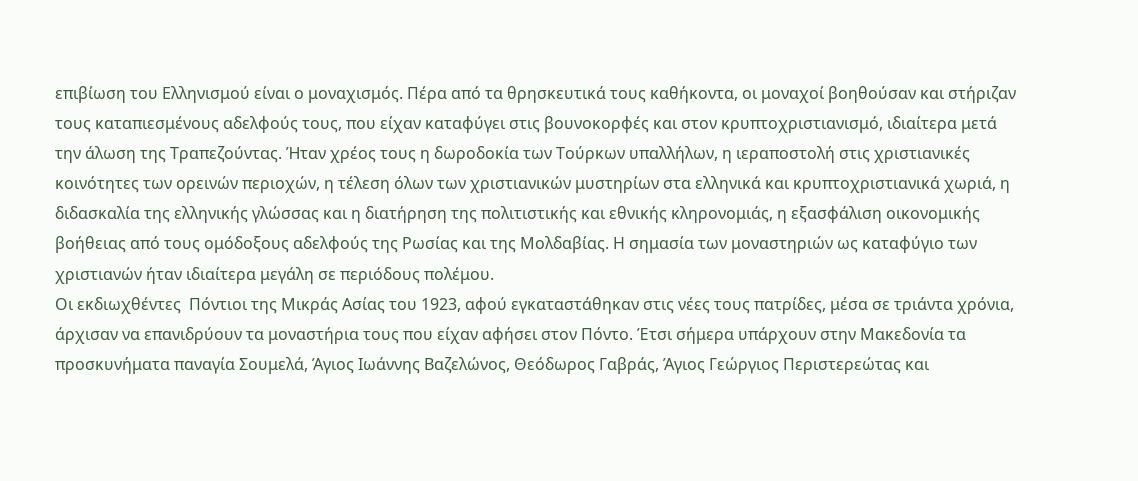επιβίωση του Ελληνισμού είναι ο μοναχισμός. Πέρα από τα θρησκευτικά τους καθήκοντα, οι μοναχοί βοηθούσαν και στήριζαν τους καταπιεσμένους αδελφούς τους, που είχαν καταφύγει στις βουνοκορφές και στον κρυπτοχριστιανισμό, ιδιαίτερα μετά την άλωση της Τραπεζούντας. Ήταν χρέος τους η δωροδοκία των Τούρκων υπαλλήλων, η ιεραποστολή στις χριστιανικές κοινότητες των ορεινών περιοχών, η τέλεση όλων των χριστιανικών μυστηρίων στα ελληνικά και κρυπτοχριστιανικά χωριά, η διδασκαλία της ελληνικής γλώσσας και η διατήρηση της πολιτιστικής και εθνικής κληρονομιάς, η εξασφάλιση οικονομικής βοήθειας από τους ομόδοξους αδελφούς της Ρωσίας και της Μολδαβίας. Η σημασία των μοναστηριών ως καταφύγιο των χριστιανών ήταν ιδιαίτερα μεγάλη σε περιόδους πολέμου.
Οι εκδιωχθέντες  Πόντιοι της Μικράς Ασίας του 1923, αφού εγκαταστάθηκαν στις νέες τους πατρίδες, μέσα σε τριάντα χρόνια, άρχισαν να επανιδρύουν τα μοναστήρια τους που είχαν αφήσει στον Πόντο. Έτσι σήμερα υπάρχουν στην Μακεδονία τα προσκυνήματα παναγία Σουμελά, Άγιος Ιωάννης Βαζελώνος, Θεόδωρος Γαβράς, Άγιος Γεώργιος Περιστερεώτας και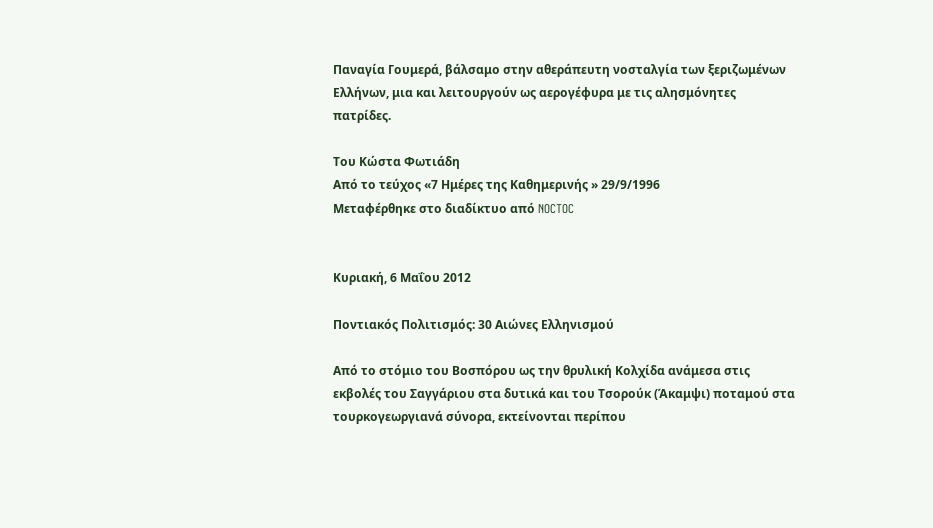Παναγία Γουμερά, βάλσαμο στην αθεράπευτη νοσταλγία των ξεριζωμένων Ελλήνων, μια και λειτουργούν ως αερογέφυρα με τις αλησμόνητες πατρίδες.

Του Κώστα Φωτιάδη
Από το τεύχος «7 Ημέρες της Καθημερινής » 29/9/1996
Μεταφέρθηκε στο διαδίκτυο από NOCTOC


Κυριακή, 6 Μαΐου 2012

Ποντιακός Πολιτισμός: 30 Αιώνες Ελληνισμού

Από το στόμιο του Βοσπόρου ως την θρυλική Κολχίδα ανάμεσα στις εκβολές του Σαγγάριου στα δυτικά και του Τσορούκ (Άκαμψι) ποταμού στα τουρκογεωργιανά σύνορα, εκτείνονται περίπου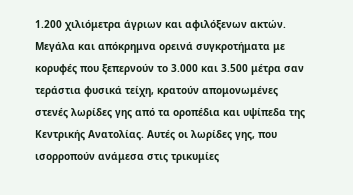1.200 χιλιόμετρα άγριων και αφιλόξενων ακτών. Μεγάλα και απόκρημνα ορεινά συγκροτήματα με κορυφές που ξεπερνούν το 3.000 και 3.500 μέτρα σαν τεράστια φυσικά τείχη, κρατούν απομονωμένες στενές λωρίδες γης από τα οροπέδια και υψίπεδα της Κεντρικής Ανατολίας. Αυτές οι λωρίδες γης, που ισορροπούν ανάμεσα στις τρικυμίες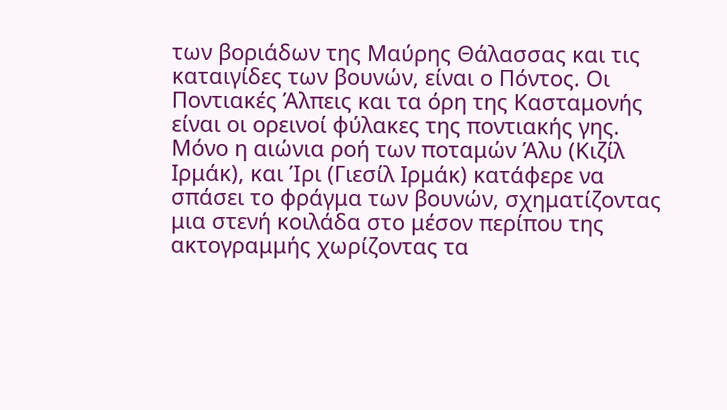των βοριάδων της Μαύρης Θάλασσας και τις καταιγίδες των βουνών, είναι ο Πόντος. Οι Ποντιακές Άλπεις και τα όρη της Κασταμονής είναι οι ορεινοί φύλακες της ποντιακής γης. Μόνο η αιώνια ροή των ποταμών Άλυ (Κιζίλ Ιρμάκ), και Ίρι (Γιεσίλ Ιρμάκ) κατάφερε να σπάσει το φράγμα των βουνών, σχηματίζοντας μια στενή κοιλάδα στο μέσον περίπου της ακτογραμμής χωρίζοντας τα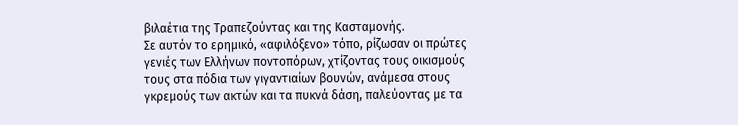βιλαέτια της Τραπεζούντας και της Κασταμονής.
Σε αυτόν το ερημικό, «αφιλόξενο» τόπο, ρίζωσαν οι πρώτες γενιές των Ελλήνων ποντοπόρων, χτίζοντας τους οικισμούς τους στα πόδια των γιγαντιαίων βουνών, ανάμεσα στους γκρεμούς των ακτών και τα πυκνά δάση, παλεύοντας με τα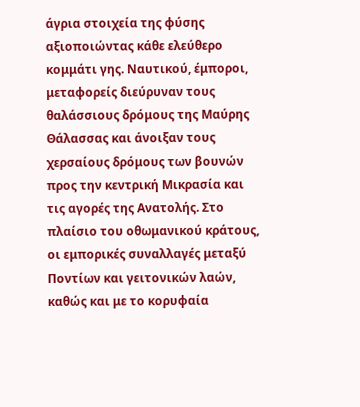άγρια στοιχεία της φύσης αξιοποιώντας κάθε ελεύθερο κομμάτι γης. Ναυτικού, έμποροι, μεταφορείς διεύρυναν τους θαλάσσιους δρόμους της Μαύρης Θάλασσας και άνοιξαν τους χερσαίους δρόμους των βουνών προς την κεντρική Μικρασία και τις αγορές της Ανατολής. Στο πλαίσιο του οθωμανικού κράτους, οι εμπορικές συναλλαγές μεταξύ Ποντίων και γειτονικών λαών, καθώς και με το κορυφαία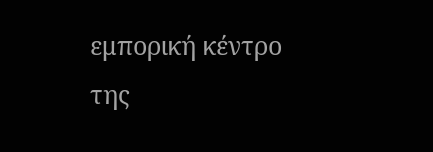εμπορική κέντρο της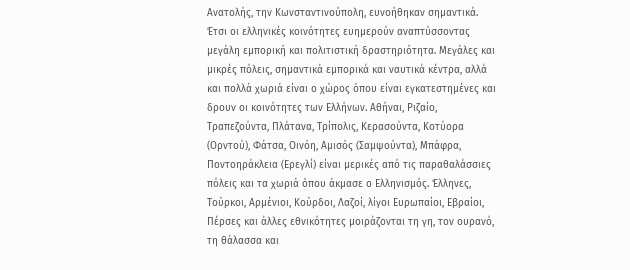Ανατολής, την Κωνσταντινούπολη, ευνοήθηκαν σημαντικά. Έτσι οι ελληνικές κοινότητες ευημερούν αναπτύσσοντας μεγάλη εμπορική και πολιτιστική δραστηριότητα. Μεγάλες και μικρές πόλεις, σημαντικά εμπορικά και ναυτικά κέντρα, αλλά και πολλά χωριά είναι ο χώρος όπου είναι εγκατεστημένες και δρουν οι κοινότητες των Ελλήνων. Αθήναι, Ριζαίο, Τραπεζούντα, Πλάτανα, Τρίπολις, Κερασούντα, Κοτύορα (Ορντού), Φάτσα, Οινόη, Αμισός (Σαμψούντα), Μπάφρα, Ποντοηράκλεια (Ερεγλί) είναι μερικές από τις παραθαλάσσιες πόλεις και τα χωριά όπου άκμασε ο Ελληνισμός. Έλληνες, Τούρκοι, Αρμένιοι, Κούρδοι, Λαζοί, λίγοι Ευρωπαίοι, Εβραίοι, Πέρσες και άλλες εθνικότητες μοιράζονται τη γη, τον ουρανό, τη θάλασσα και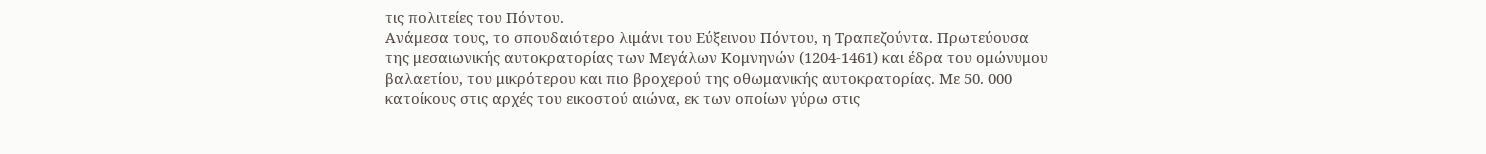τις πολιτείες του Πόντου.
Ανάμεσα τους, το σπουδαιότερο λιμάνι του Εύξεινου Πόντου, η Τραπεζούντα. Πρωτεύουσα της μεσαιωνικής αυτοκρατορίας των Μεγάλων Κομνηνών (1204-1461) και έδρα του ομώνυμου βαλαετίου, του μικρότερου και πιο βροχερού της οθωμανικής αυτοκρατορίας. Με 50. 000 κατοίκους στις αρχές του εικοστού αιώνα, εκ των οποίων γύρω στις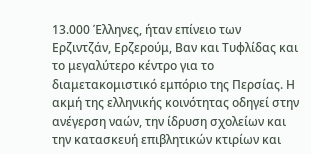13.000 Έλληνες, ήταν επίνειο των Ερζιντζάν, Ερζερούμ, Βαν και Τυφλίδας και το μεγαλύτερο κέντρο για το διαμετακομιστικό εμπόριο της Περσίας. Η ακμή της ελληνικής κοινότητας οδηγεί στην ανέγερση ναών, την ίδρυση σχολείων και την κατασκευή επιβλητικών κτιρίων και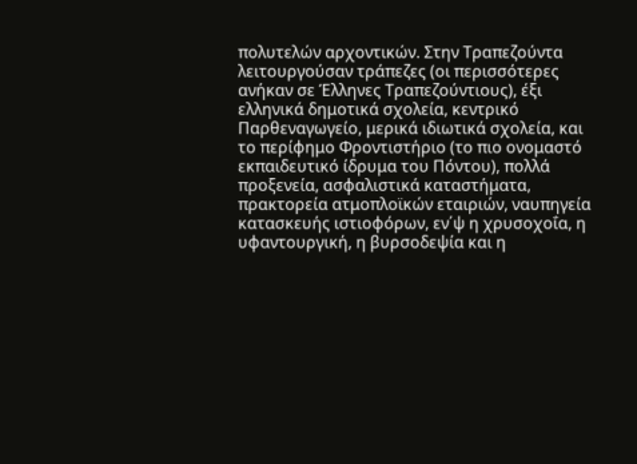πολυτελών αρχοντικών. Στην Τραπεζούντα λειτουργούσαν τράπεζες (οι περισσότερες ανήκαν σε Έλληνες Τραπεζούντιους), έξι ελληνικά δημοτικά σχολεία, κεντρικό Παρθεναγωγείο, μερικά ιδιωτικά σχολεία, και το περίφημο Φροντιστήριο (το πιο ονομαστό εκπαιδευτικό ίδρυμα του Πόντου), πολλά προξενεία, ασφαλιστικά καταστήματα, πρακτορεία ατμοπλοϊκών εταιριών, ναυπηγεία κατασκευής ιστιοφόρων, εν΄ψ η χρυσοχοΐα, η υφαντουργική, η βυρσοδεψία και η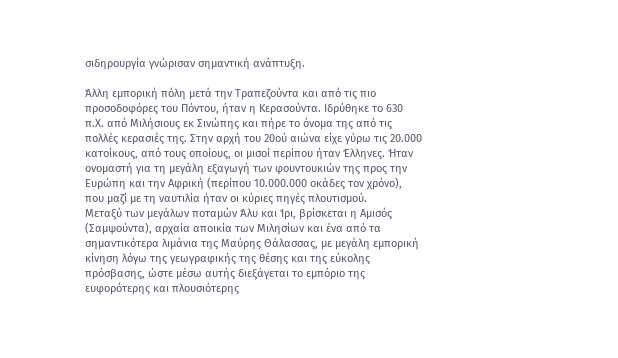σιδηρουργία γνώρισαν σημαντική ανάπτυξη.

Άλλη εμπορική πόλη μετά την Τραπεζούντα και από τις πιο προσοδοφόρες του Πόντου, ήταν η Κερασούντα. Ιδρύθηκε το 630 π.Χ. από Μιλήσιους εκ Σινώπης και πήρε το όνομα της από τις πολλές κερασιές της. Στην αρχή του 20ού αιώνα είχε γύρω τις 20.000 κατοίκους, από τους οποίους, οι μισοί περίπου ήταν Έλληνες. Ήταν ονομαστή για τη μεγάλη εξαγωγή των φουντουκιών της προς την Ευρώπη και την Αφρική (περίπου 10.000.000 οκάδες τον χρόνο), που μαζί με τη ναυτιλία ήταν οι κύριες πηγές πλουτισμού.
Μεταξύ των μεγάλων ποταμών Άλυ και Ίρι, βρίσκεται η Αμισός (Σαμψούντα), αρχαία αποικία των Μιλησίων και ένα από τα σημαντικότερα λιμάνια της Μαύρης Θάλασσας, με μεγάλη εμπορική κίνηση λόγω της γεωγραφικής της θέσης και της εύκολης πρόσβασης, ώστε μέσω αυτής διεξάγεται το εμπόριο της ευφορότερης και πλουσιότερης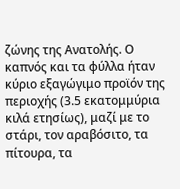ζώνης της Ανατολής. Ο καπνός και τα φύλλα ήταν κύριο εξαγώγιμο προϊόν της περιοχής (3.5 εκατομμύρια κιλά ετησίως), μαζί με το στάρι, τον αραβόσιτο, τα πίτουρα, τα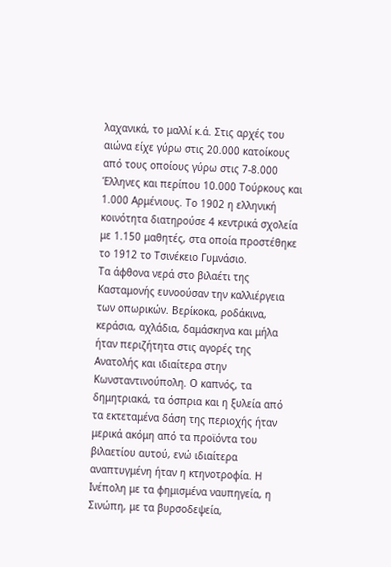λαχανικά, το μαλλί κ.ά. Στις αρχές του αιώνα είχε γύρω στις 20.000 κατοίκους από τους οποίους γύρω στις 7-8.000 Έλληνες και περίπου 10.000 Τούρκους και 1.000 Αρμένιους. Το 1902 η ελληνική κοινότητα διατηρούσε 4 κεντρικά σχολεία με 1.150 μαθητές, στα οποία προστέθηκε το 1912 το Τσινέκειο Γυμνάσιο.
Τα άφθονα νερά στο βιλαέτι της Κασταμονής ευνοούσαν την καλλιέργεια των οπωρικών. Βερίκοκα, ροδάκινα, κεράσια, αχλάδια, δαμάσκηνα και μήλα ήταν περιζήτητα στις αγορές της Ανατολής και ιδιαίτερα στην Κωνσταντινούπολη. Ο καπνός, τα δημητριακά, τα όσπρια και η ξυλεία από τα εκτεταμένα δάση της περιοχής ήταν μερικά ακόμη από τα προϊόντα του βιλαετίου αυτού, ενώ ιδιαίτερα αναπτυγμένη ήταν η κτηνοτροφία. Η Ινέπολη με τα φημισμένα ναυπηγεία, η Σινώπη, με τα βυρσοδεψεία,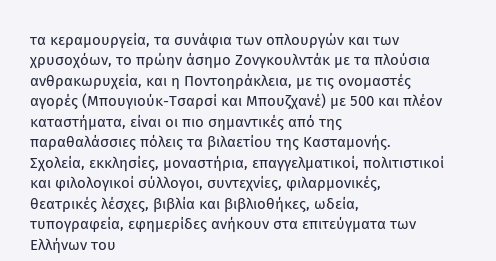τα κεραμουργεία, τα συνάφια των οπλουργών και των χρυσοχόων, το πρώην άσημο Ζονγκουλντάκ με τα πλούσια ανθρακωρυχεία, και η Ποντοηράκλεια, με τις ονομαστές αγορές (Μπουγιούκ-Τσαρσί και Μπουζχανέ) με 500 και πλέον καταστήματα, είναι οι πιο σημαντικές από της παραθαλάσσιες πόλεις τα βιλαετίου της Κασταμονής.
Σχολεία, εκκλησίες, μοναστήρια, επαγγελματικοί, πολιτιστικοί και φιλολογικοί σύλλογοι, συντεχνίες, φιλαρμονικές, θεατρικές λέσχες, βιβλία και βιβλιοθήκες, ωδεία, τυπογραφεία, εφημερίδες ανήκουν στα επιτεύγματα των Ελλήνων του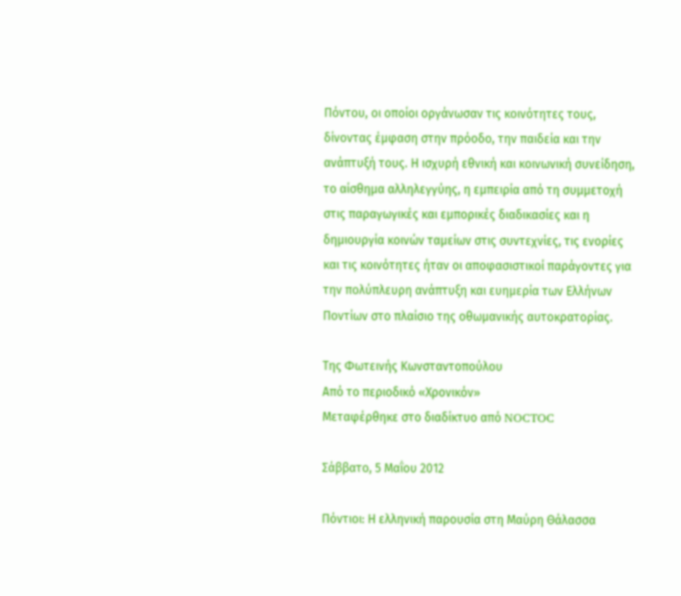Πόντου, οι οποίοι οργάνωσαν τις κοινότητες τους, δίνοντας έμφαση στην πρόοδο, την παιδεία και την ανάπτυξή τους. Η ισχυρή εθνική και κοινωνική συνείδηση, το αίσθημα αλληλεγγύης, η εμπειρία από τη συμμετοχή στις παραγωγικές και εμπορικές διαδικασίες και η δημιουργία κοινών ταμείων στις συντεχνίες, τις ενορίες και τις κοινότητες ήταν οι αποφασιστικοί παράγοντες για την πολύπλευρη ανάπτυξη και ευημερία των Ελλήνων Ποντίων στο πλαίσιο της οθωμανικής αυτοκρατορίας.

Της Φωτεινής Κωνσταντοπούλου
Από το περιοδικό «Χρονικόν»
Μεταφέρθηκε στο διαδίκτυο από NOCTOC

Σάββατο, 5 Μαΐου 2012

Πόντιοι: Η ελληνική παρουσία στη Μαύρη Θάλασσα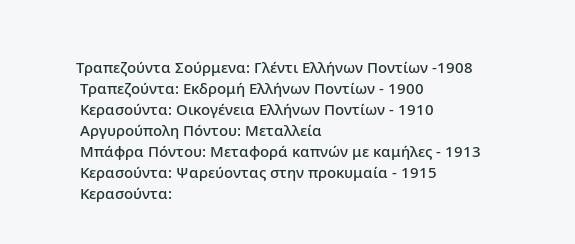Τραπεζούντα Σούρμενα: Γλέντι Ελλήνων Ποντίων -1908
 Τραπεζούντα: Εκδρομή Ελλήνων Ποντίων - 1900
 Κερασούντα: Οικογένεια Ελλήνων Ποντίων - 1910
 Αργυρούπολη Πόντου: Μεταλλεία
 Μπάφρα Πόντου: Μεταφορά καπνών με καμήλες - 1913
 Κερασούντα: Ψαρεύοντας στην προκυμαία - 1915
 Κερασούντα: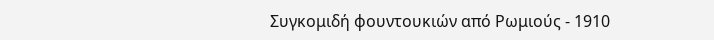Συγκομιδή φουντουκιών από Ρωμιούς - 1910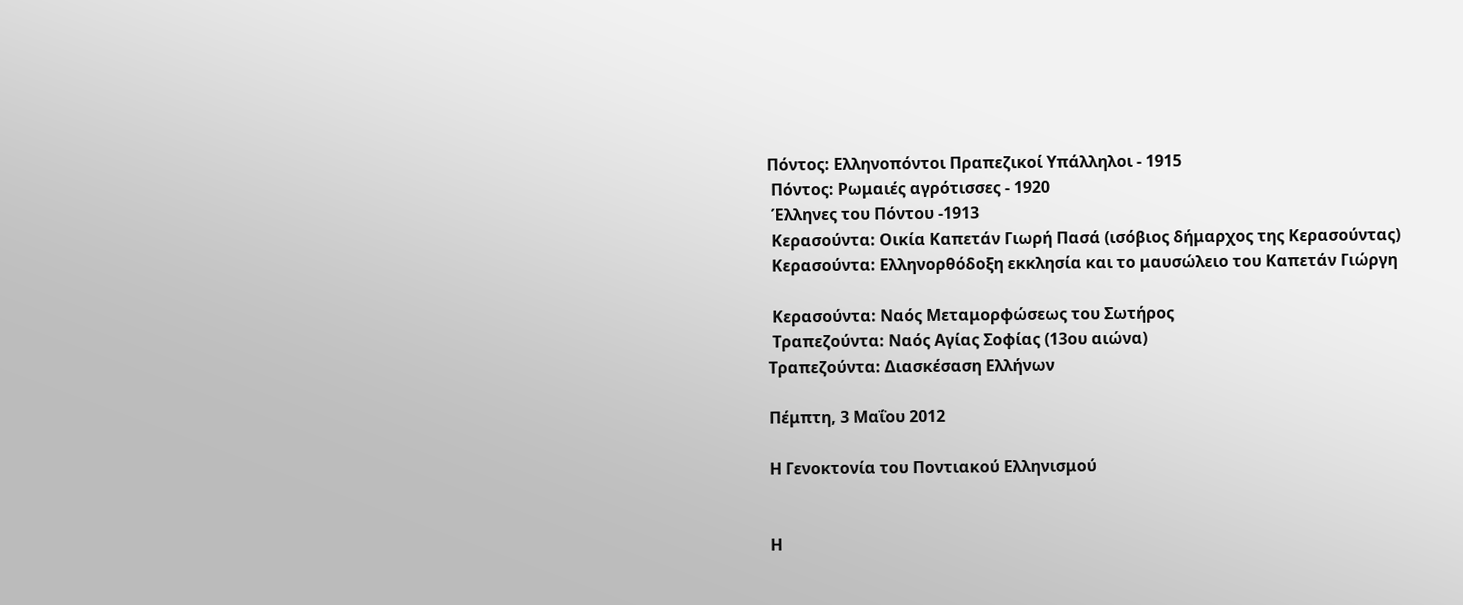Πόντος: Ελληνοπόντοι Πραπεζικοί Υπάλληλοι - 1915
 Πόντος: Ρωμαιές αγρότισσες - 1920
 Έλληνες του Πόντου -1913
 Κερασούντα: Οικία Καπετάν Γιωρή Πασά (ισόβιος δήμαρχος της Κερασούντας)
 Κερασούντα: Ελληνορθόδοξη εκκλησία και το μαυσώλειο του Καπετάν Γιώργη

 Κερασούντα: Ναός Μεταμορφώσεως του Σωτήρος
 Τραπεζούντα: Ναός Αγίας Σοφίας (13ου αιώνα)
Τραπεζούντα: Διασκέσαση Ελλήνων

Πέμπτη, 3 Μαΐου 2012

Η Γενοκτονία του Ποντιακού Ελληνισμού


Η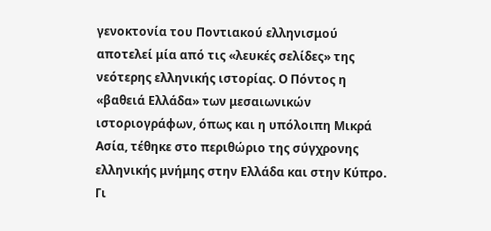γενοκτονία του Ποντιακού ελληνισμού αποτελεί μία από τις «λευκές σελίδες» της νεότερης ελληνικής ιστορίας. Ο Πόντος η «βαθειά Ελλάδα» των μεσαιωνικών ιστοριογράφων, όπως και η υπόλοιπη Μικρά Ασία, τέθηκε στο περιθώριο της σύγχρονης ελληνικής μνήμης στην Ελλάδα και στην Κύπρο. Γι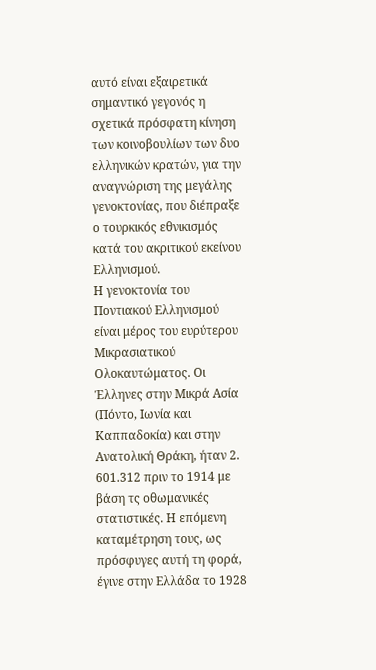αυτό είναι εξαιρετικά σημαντικό γεγονός η σχετικά πρόσφατη κίνηση των κοινοβουλίων των δυο ελληνικών κρατών, για την αναγνώριση της μεγάλης γενοκτονίας, που διέπραξε ο τουρκικός εθνικισμός κατά του ακριτικού εκείνου Ελληνισμού.
Η γενοκτονία του Ποντιακού Ελληνισμού είναι μέρος του ευρύτερου Μικρασιατικού Ολοκαυτώματος. Οι Έλληνες στην Μικρά Ασία (Πόντο, Ιωνία και Καππαδοκία) και στην Ανατολική Θράκη, ήταν 2. 601.312 πριν το 1914 με βάση τς οθωμανικές στατιστικές. Η επόμενη καταμέτρηση τους, ως πρόσφυγες αυτή τη φορά, έγινε στην Ελλάδα το 1928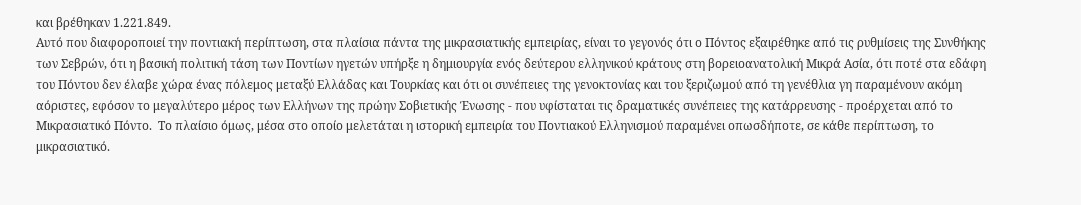και βρέθηκαν 1.221.849.
Αυτό που διαφοροποιεί την ποντιακή περίπτωση, στα πλαίσια πάντα της μικρασιατικής εμπειρίας, είναι το γεγονός ότι ο Πόντος εξαιρέθηκε από τις ρυθμίσεις της Συνθήκης των Σεβρών, ότι η βασική πολιτική τάση των Ποντίων ηγετών υπήρξε η δημιουργία ενός δεύτερου ελληνικού κράτους στη βορειοανατολική Μικρά Ασία, ότι ποτέ στα εδάφη του Πόντου δεν έλαβε χώρα ένας πόλεμος μεταξύ Ελλάδας και Τουρκίας και ότι οι συνέπειες της γενοκτονίας και του ξεριζωμού από τη γενέθλια γη παραμένουν ακόμη αόριστες, εφόσον το μεγαλύτερο μέρος των Ελλήνων της πρώην Σοβιετικής Ένωσης - που υφίσταται τις δραματικές συνέπειες της κατάρρευσης - προέρχεται από το Μικρασιατικό Πόντο.  Το πλαίσιο όμως, μέσα στο οποίο μελετάται η ιστορική εμπειρία του Ποντιακού Ελληνισμού παραμένει οπωσδήποτε, σε κάθε περίπτωση, το μικρασιατικό.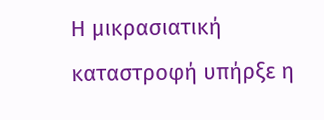Η μικρασιατική καταστροφή υπήρξε η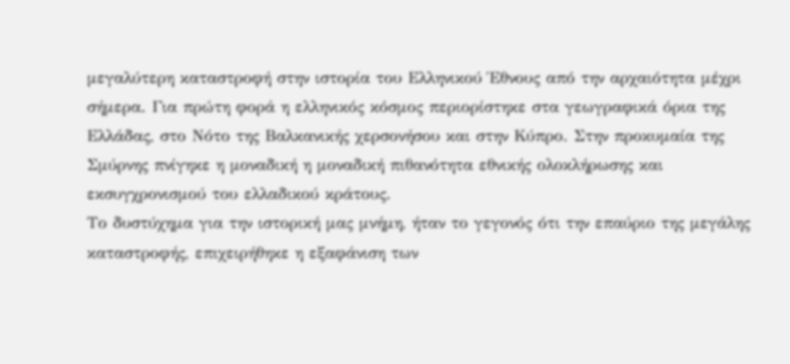μεγαλύτερη καταστροφή στην ιστορία του Ελληνικού Έθνους από την αρχαιότητα μέχρι σήμερα. Για πρώτη φορά η ελληνικός κόσμος περιορίστηκε στα γεωγραφικά όρια της Ελλάδας, στο Νότο της Βαλκανικής χερσονήσου και στην Κύπρο. Στην προκυμαία της Σμύρνης πνίγηκε η μοναδική η μοναδική πιθανότητα εθνικής ολοκλήρωσης και εκσυγχρονισμού του ελλαδικού κράτους.
Το δυστύχημα για την ιστορική μας μνήμη, ήταν το γεγονός ότι την επαύριο της μεγάλης καταστροφής, επιχειρήθηκε η εξαφάνιση των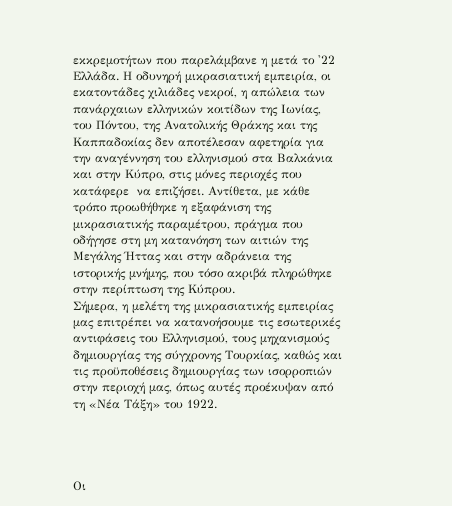εκκρεμοτήτων που παρελάμβανε η μετά το '22 Ελλάδα. Η οδυνηρή μικρασιατική εμπειρία, οι εκατοντάδες χιλιάδες νεκροί, η απώλεια των πανάρχαιων ελληνικών κοιτίδων της Ιωνίας, του Πόντου, της Ανατολικής Θράκης και της Καππαδοκίας δεν αποτέλεσαν αφετηρία για την αναγέννηση του ελληνισμού στα Βαλκάνια και στην Κύπρο, στις μόνες περιοχές που κατάφερε  να επιζήσει. Αντίθετα, με κάθε τρόπο προωθήθηκε η εξαφάνιση της μικρασιατικής παραμέτρου, πράγμα που οδήγησε στη μη κατανόηση των αιτιών της Μεγάλης Ήττας και στην αδράνεια της ιστορικής μνήμης, που τόσο ακριβά πληρώθηκε στην περίπτωση της Κύπρου.
Σήμερα, η μελέτη της μικρασιατικής εμπειρίας μας επιτρέπει να κατανοήσουμε τις εσωτερικές αντιφάσεις του Ελληνισμού, τους μηχανισμούς δημιουργίας της σύγχρονης Τουρκίας, καθώς και τις προϋποθέσεις δημιουργίας των ισορροπιών στην περιοχή μας, όπως αυτές προέκυψαν από τη «Νέα Τάξη» του 1922.




Οι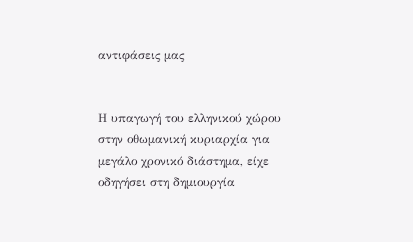αντιφάσεις μας


Η υπαγωγή του ελληνικού χώρου στην οθωμανική κυριαρχία για μεγάλο χρονικό διάστημα, είχε οδηγήσει στη δημιουργία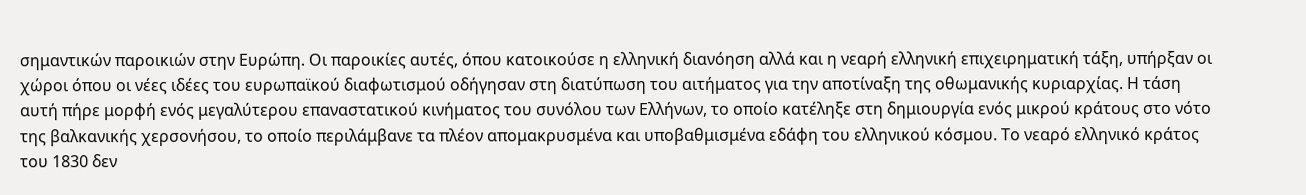σημαντικών παροικιών στην Ευρώπη. Οι παροικίες αυτές, όπου κατοικούσε η ελληνική διανόηση αλλά και η νεαρή ελληνική επιχειρηματική τάξη, υπήρξαν οι χώροι όπου οι νέες ιδέες του ευρωπαϊκού διαφωτισμού οδήγησαν στη διατύπωση του αιτήματος για την αποτίναξη της οθωμανικής κυριαρχίας. Η τάση αυτή πήρε μορφή ενός μεγαλύτερου επαναστατικού κινήματος του συνόλου των Ελλήνων, το οποίο κατέληξε στη δημιουργία ενός μικρού κράτους στο νότο της βαλκανικής χερσονήσου, το οποίο περιλάμβανε τα πλέον απομακρυσμένα και υποβαθμισμένα εδάφη του ελληνικού κόσμου. Το νεαρό ελληνικό κράτος του 1830 δεν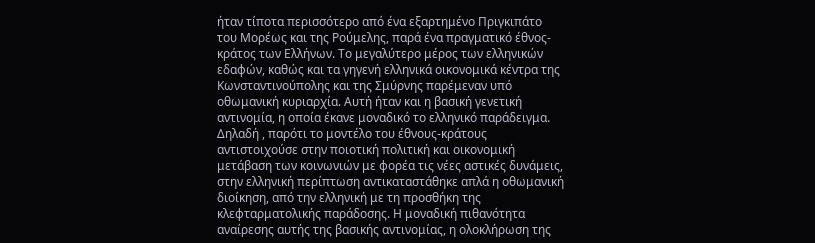ήταν τίποτα περισσότερο από ένα εξαρτημένο Πριγκιπάτο του Μορέως και της Ρούμελης, παρά ένα πραγματικό έθνος-κράτος των Ελλήνων. Το μεγαλύτερο μέρος των ελληνικών εδαφών, καθώς και τα γηγενή ελληνικά οικονομικά κέντρα της Κωνσταντινούπολης και της Σμύρνης παρέμεναν υπό οθωμανική κυριαρχία. Αυτή ήταν και η βασική γενετική αντινομία, η οποία έκανε μοναδικό το ελληνικό παράδειγμα. Δηλαδή , παρότι το μοντέλο του έθνους-κράτους αντιστοιχούσε στην ποιοτική πολιτική και οικονομική μετάβαση των κοινωνιών με φορέα τις νέες αστικές δυνάμεις, στην ελληνική περίπτωση αντικαταστάθηκε απλά η οθωμανική διοίκηση, από την ελληνική με τη προσθήκη της κλεφταρματολικής παράδοσης. Η μοναδική πιθανότητα αναίρεσης αυτής της βασικής αντινομίας, η ολοκλήρωση της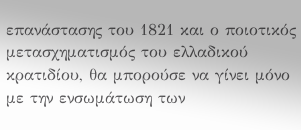επανάστασης του 1821 και ο ποιοτικός μετασχηματισμός του ελλαδικού κρατιδίου, θα μπορούσε να γίνει μόνο με την ενσωμάτωση των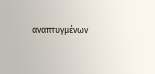αναπτυγμένων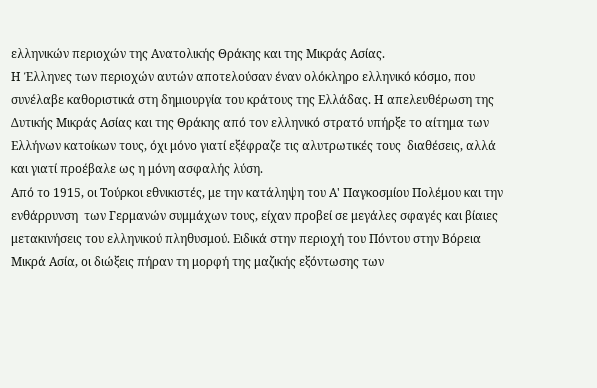ελληνικών περιοχών της Ανατολικής Θράκης και της Μικράς Ασίας.
Η Έλληνες των περιοχών αυτών αποτελούσαν έναν ολόκληρο ελληνικό κόσμο, που συνέλαβε καθοριστικά στη δημιουργία του κράτους της Ελλάδας. Η απελευθέρωση της Δυτικής Μικράς Ασίας και της Θράκης από τον ελληνικό στρατό υπήρξε το αίτημα των Ελλήνων κατοίκων τους, όχι μόνο γιατί εξέφραζε τις αλυτρωτικές τους  διαθέσεις, αλλά και γιατί προέβαλε ως η μόνη ασφαλής λύση.
Από το 1915, οι Τούρκοι εθνικιστές, με την κατάληψη του Α' Παγκοσμίου Πολέμου και την ενθάρρυνση  των Γερμανών συμμάχων τους, είχαν προβεί σε μεγάλες σφαγές και βίαιες μετακινήσεις του ελληνικού πληθυσμού. Ειδικά στην περιοχή του Πόντου στην Βόρεια Μικρά Ασία, οι διώξεις πήραν τη μορφή της μαζικής εξόντωσης των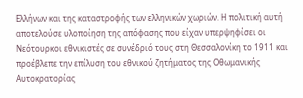Ελλήνων και της καταστροφής των ελληνικών χωριών. Η πολιτική αυτή αποτελούσε υλοποίηση της απόφασης που είχαν υπερψηφίσει οι Νεότουρκοι εθνικιστές σε συνέδριό τους στη Θεσσαλονίκη το 1911 και προέβλεπε την επίλυση του εθνικού ζητήματος της Οθωμανικής Αυτοκρατορίας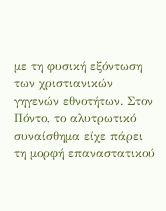με τη φυσική εξόντωση των χριστιανικών γηγενών εθνοτήτων. Στον Πόντο, το αλυτρωτικό συναίσθημα είχε πάρει τη μορφή επαναστατικού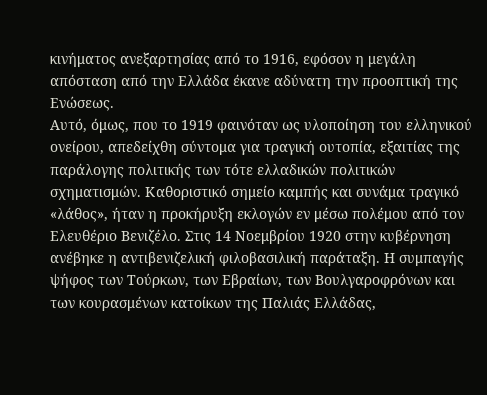κινήματος ανεξαρτησίας από το 1916, εφόσον η μεγάλη απόσταση από την Ελλάδα έκανε αδύνατη την προοπτική της Ενώσεως.
Αυτό, όμως, που το 1919 φαινόταν ως υλοποίηση του ελληνικού ονείρου, απεδείχθη σύντομα για τραγική ουτοπία, εξαιτίας της παράλογης πολιτικής των τότε ελλαδικών πολιτικών σχηματισμών. Καθοριστικό σημείο καμπής και συνάμα τραγικό «λάθος», ήταν η προκήρυξη εκλογών εν μέσω πολέμου από τον Ελευθέριο Βενιζέλο. Στις 14 Νοεμβρίου 1920 στην κυβέρνηση ανέβηκε η αντιβενιζελική φιλοβασιλική παράταξη. Η συμπαγής ψήφος των Τούρκων, των Εβραίων, των Βουλγαροφρόνων και των κουρασμένων κατοίκων της Παλιάς Ελλάδας,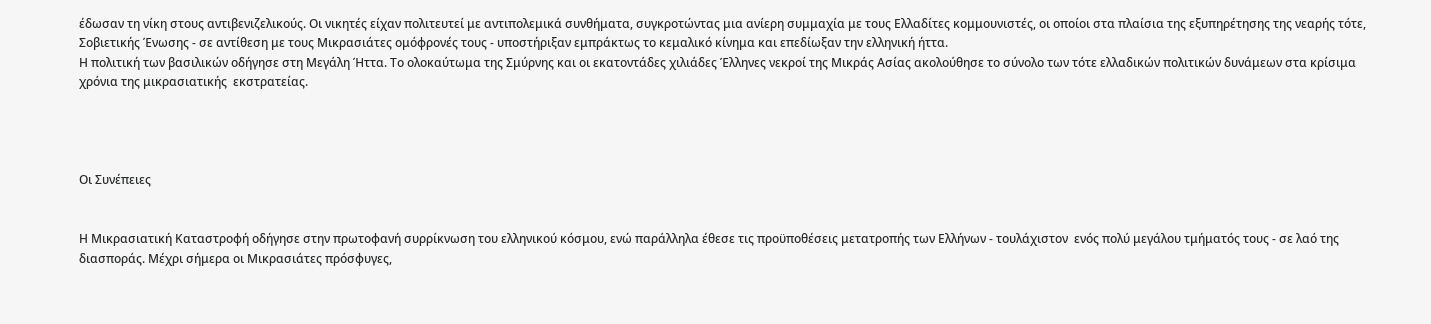έδωσαν τη νίκη στους αντιβενιζελικούς. Οι νικητές είχαν πολιτευτεί με αντιπολεμικά συνθήματα, συγκροτώντας μια ανίερη συμμαχία με τους Ελλαδίτες κομμουνιστές, οι οποίοι στα πλαίσια της εξυπηρέτησης της νεαρής τότε, Σοβιετικής Ένωσης - σε αντίθεση με τους Μικρασιάτες ομόφρονές τους - υποστήριξαν εμπράκτως το κεμαλικό κίνημα και επεδίωξαν την ελληνική ήττα.
Η πολιτική των βασιλικών οδήγησε στη Μεγάλη Ήττα. Το ολοκαύτωμα της Σμύρνης και οι εκατοντάδες χιλιάδες Έλληνες νεκροί της Μικράς Ασίας ακολούθησε το σύνολο των τότε ελλαδικών πολιτικών δυνάμεων στα κρίσιμα χρόνια της μικρασιατικής  εκστρατείας.




Οι Συνέπειες


Η Μικρασιατική Καταστροφή οδήγησε στην πρωτοφανή συρρίκνωση του ελληνικού κόσμου, ενώ παράλληλα έθεσε τις προϋποθέσεις μετατροπής των Ελλήνων - τουλάχιστον  ενός πολύ μεγάλου τμήματός τους - σε λαό της διασποράς. Μέχρι σήμερα οι Μικρασιάτες πρόσφυγες,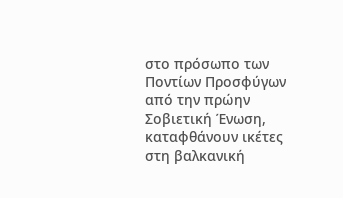στο πρόσωπο των Ποντίων Προσφύγων από την πρώην Σοβιετική Ένωση, καταφθάνουν ικέτες στη βαλκανική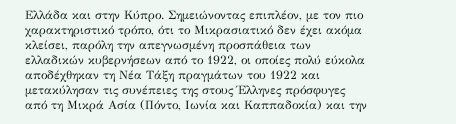Ελλάδα και στην Κύπρο. Σημειώνοντας επιπλέον, με τον πιο χαρακτηριστικό τρόπο, ότι το Μικρασιατικό δεν έχει ακόμα κλείσει, παρόλη την απεγνωσμένη προσπάθεια των ελλαδικών κυβερνήσεων από το 1922, οι οποίες πολύ εύκολα αποδέχθηκαν τη Νέα Τάξη πραγμάτων του 1922 και μετακύλησαν τις συνέπειες της στους Έλληνες πρόσφυγες από τη Μικρά Ασία (Πόντο, Ιωνία και Καππαδοκία) και την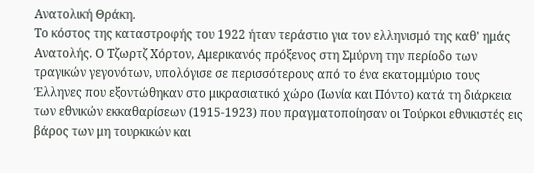Ανατολική Θράκη.
Το κόστος της καταστροφής του 1922 ήταν τεράστιο για τον ελληνισμό της καθ' ημάς Ανατολής. Ο Τζωρτζ Χόρτον, Αμερικανός πρόξενος στη Σμύρνη την περίοδο των τραγικών γεγονότων, υπολόγισε σε περισσότερους από το ένα εκατομμύριο τους Έλληνες που εξοντώθηκαν στο μικρασιατικό χώρο (Ιωνία και Πόντο) κατά τη διάρκεια των εθνικών εκκαθαρίσεων (1915-1923) που πραγματοποίησαν οι Τούρκοι εθνικιστές εις βάρος των μη τουρκικών και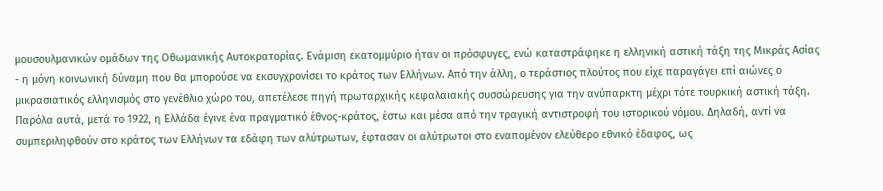μουσουλμανικών ομάδων της Οθωμανικής Αυτοκρατορίας. Ενάμιση εκατομμύριο ήταν οι πρόσφυγες, ενώ καταστράφηκε η ελληνική αστική τάξη της Μικράς Ασίας - η μόνη κοινωνική δύναμη που θα μπορούσε να εκσυγχρονίσει το κράτος των Ελλήνων. Από την άλλη, ο τεράστιος πλούτος που είχε παραγάγει επί αιώνες ο μικρασιατικός ελληνισμός στο γενέθλιο χώρο του, απετέλεσε πηγή πρωταρχικής κεφαλαιακής συσσώρευσης για την ανύπαρκτη μέχρι τότε τουρκική αστική τάξη.
Παρόλα αυτά, μετά το 1922, η Ελλάδα έγινε ένα πραγματικό έθνος-κράτος, έστω και μέσα από την τραγική αντιστροφή του ιστορικού νόμου. Δηλαδή, αντί να συμπεριληφθούν στο κράτος των Ελλήνων τα εδάφη των αλύτρωτων, έφτασαν οι αλύτρωτοι στο εναπομένον ελεύθερο εθνικό έδαφος, ως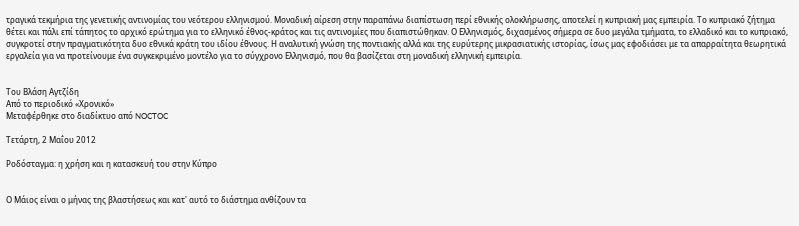τραγικά τεκμήρια της γενετικής αντινομίας του νεότερου ελληνισμού. Μοναδική αίρεση στην παραπάνω διαπίστωση περί εθνικής ολοκλήρωσης, αποτελεί η κυπριακή μας εμπειρία. Το κυπριακό ζήτημα θέτει και πάλι επί τάπητος το αρχικό ερώτημα για το ελληνικό έθνος-κράτος και τις αντινομίες που διαπιστώθηκαν. Ο Ελληνισμός, διχασμένος σήμερα σε δυο μεγάλα τμήματα, το ελλαδικό και το κυπριακό, συγκροτεί στην πραγματικότητα δυο εθνικά κράτη του ιδίου έθνους. Η αναλυτική γνώση της ποντιακής αλλά και της ευρύτερης μικρασιατικής ιστορίας, ίσως μας εφοδιάσει με τα απαρραίτητα θεωρητικά εργαλεία για να προτείνουμε ένα συγκεκριμένο μοντέλο για το σύγχρονο Ελληνισμό, που θα βασίζεται στη μοναδική ελληνική εμπειρία.


Του Βλάση Αγτζίδη
Από το περιοδικό «Χρονικό»
Μεταφέρθηκε στο διαδίκτυο από NOCTOC

Τετάρτη, 2 Μαΐου 2012

Ροδόσταγμα: η χρήση και η κατασκευή του στην Κύπρο


Ο Μάιος είναι ο μήνας της βλαστήσεως και κατ' αυτό το διάστημα ανθίζουν τα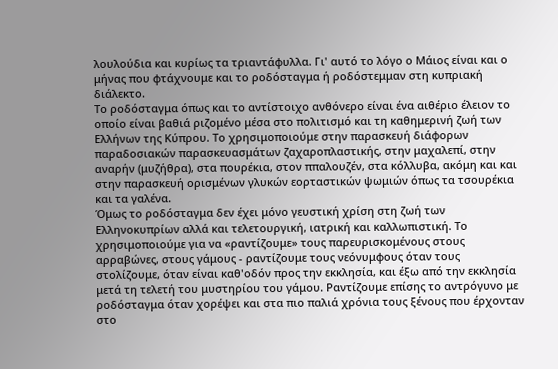λουλούδια και κυρίως τα τριαντάφυλλα. Γι' αυτό το λόγο ο Μάιος είναι και ο μήνας που φτάχνουμε και το ροδόσταγμα ή ροδόστεμμαν στη κυπριακή διάλεκτο.
Το ροδόσταγμα όπως και το αντίστοιχο ανθόνερο είναι ένα αιθέριο έλειον το οποίο είναι βαθιά ριζομένο μέσα στο πολιτισμό και τη καθημερινή ζωή των Ελλήνων της Κύπρου. Το χρησιμοποιούμε στην παρασκευή διάφορων παραδοσιακών παρασκευασμάτων ζαχαροπλαστικής, στην μαχαλεπί, στην αναρήν (μυζήθρα), στα πουρέκια, στον ππαλουζέν, στα κόλλυβα, ακόμη και και στην παρασκευή ορισμένων γλυκών εορταστικών ψωμιών όπως τα τσουρέκια και τα γαλένα.
Όμως το ροδόσταγμα δεν έχει μόνο γευστική χρίση στη ζωή των Ελληνοκυπρίων αλλά και τελετουργική, ιατρική και καλλωπιστική. Το χρησιμοποιούμε για να «ραντίζουμε» τους παρευρισκομένους στους αρραβώνες, στους γάμους - ραντίζουμε τους νεόνυμφους όταν τους στολίζουμε, όταν είναι καθ'οδόν προς την εκκλησία, και έξω από την εκκλησία μετά τη τελετή του μυστηρίου του γάμου. Ραντίζουμε επίσης το αντρόγυνο με ροδόσταγμα όταν χορέψει και στα πιο παλιά χρόνια τους ξένους που έρχονταν στο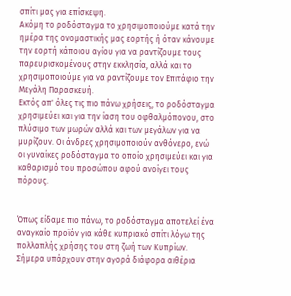σπίτι μας για επίσκεψη.
Ακόμη το ροδόσταγμα το χρησιμοποιούμε κατά την ημέρα της ονομαστικής μας εορτής ή όταν κάνουμε την εορτή κάποιου αγίου για να ραντίζουμε τους παρευρισκομένους στην εκκλησία, αλλά και το χρησιμοποιούμε για να ραντίζουμε τον Επιτάφιο την Μεγάλη Παρασκευή.
Εκτός απ' όλες τις πιο πάνω χρήσεις, το ροδόσταγμα χρησιμεύει και για την ίαση του οφθαλμόπονου, στο πλύσιμο των μωρών αλλά και των μεγάλων για να μυρίζουν. Οι άνδρες χρησιμοποιούν ανθόνερο, ενώ οι γυναίκες ροδόσταγμα το οποίο χρησιμεύει και για καθαρισμό του προσώπου αφού ανοίγει τους πόρους.


Όπως είδαμε πιο πάνω, το ροδόσταγμα αποτελεί ένα αναγκαίο προϊόν για κάθε κυπριακό σπίτι λόγω της πολλαπλής χρήσης του στη ζωή των Κυπρίων. Σήμερα υπάρχουν στην αγορά διάφορα αιθέρια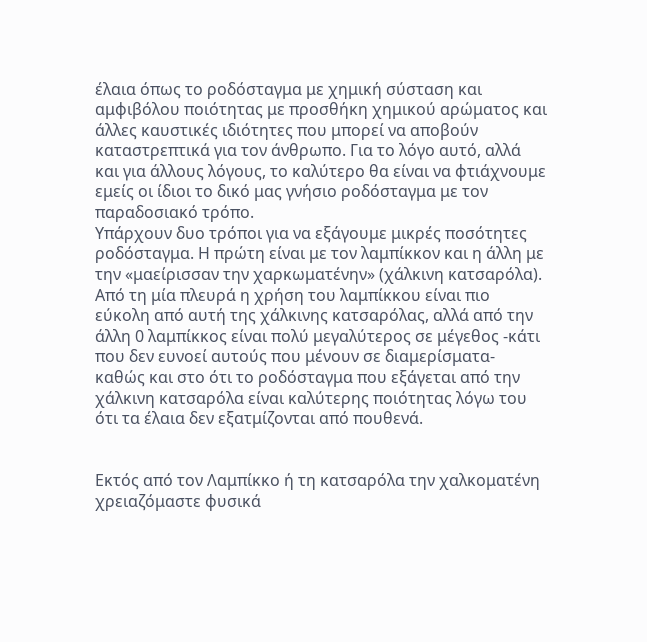έλαια όπως το ροδόσταγμα με χημική σύσταση και αμφιβόλου ποιότητας με προσθήκη χημικού αρώματος και άλλες καυστικές ιδιότητες που μπορεί να αποβούν καταστρεπτικά για τον άνθρωπο. Για το λόγο αυτό, αλλά και για άλλους λόγους, το καλύτερο θα είναι να φτιάχνουμε εμείς οι ίδιοι το δικό μας γνήσιο ροδόσταγμα με τον παραδοσιακό τρόπο.
Υπάρχουν δυο τρόποι για να εξάγουμε μικρές ποσότητες ροδόσταγμα. Η πρώτη είναι με τον λαμπίκκον και η άλλη με την «μαείρισσαν την χαρκωματένην» (χάλκινη κατσαρόλα). Από τη μία πλευρά η χρήση του λαμπίκκου είναι πιο εύκολη από αυτή της χάλκινης κατσαρόλας, αλλά από την άλλη 0 λαμπίκκος είναι πολύ μεγαλύτερος σε μέγεθος -κάτι που δεν ευνοεί αυτούς που μένουν σε διαμερίσματα- καθώς και στο ότι το ροδόσταγμα που εξάγεται από την χάλκινη κατσαρόλα είναι καλύτερης ποιότητας λόγω του ότι τα έλαια δεν εξατμίζονται από πουθενά.


Εκτός από τον Λαμπίκκο ή τη κατσαρόλα την χαλκοματένη χρειαζόμαστε φυσικά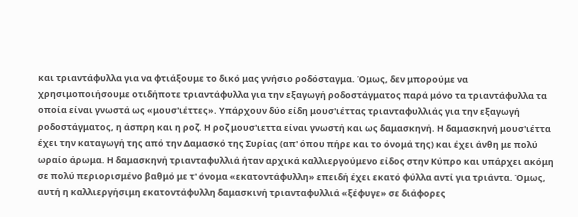και τριαντάφυλλα για να φτιάξουμε το δικό μας γνήσιο ροδόσταγμα. Όμως, δεν μπορούμε να χρησιμοποιήσουμε οτιδήποτε τριαντάφυλλα για την εξαγωγή ροδοστάγματος παρά μόνο τα τριαντάφυλλα τα οποία είναι γνωστά ως «μουσ'ιέττες». Υπάρχουν δύο είδη μουσ'ιέττας τριανταφυλλιάς για την εξαγωγή ροδοστάγματος, η άσπρη και η ροζ. Η ροζ μουσ'ιεττα είναι γνωστή και ως δαμασκηνή. Η δαμασκηνή μουσ'ιέττα έχει την καταγωγή της από την Δαμασκό της Συρίας (απ' όπου πήρε και το όνομά της) και έχει άνθη με πολύ ωραίο άρωμα. Η δαμασκηνή τριανταφυλλιά ήταν αρχικά καλλιεργούμενο είδος στην Κύπρο και υπάρχει ακόμη σε πολύ περιορισμένο βαθμό με τ' όνομα «εκατοντάφυλλη» επειδή έχει εκατό φύλλα αντί για τριάντα. Όμως, αυτή η καλλιεργήσιμη εκατοντάφυλλη δαμασκινή τριανταφυλλιά «ξέφυγε» σε διάφορες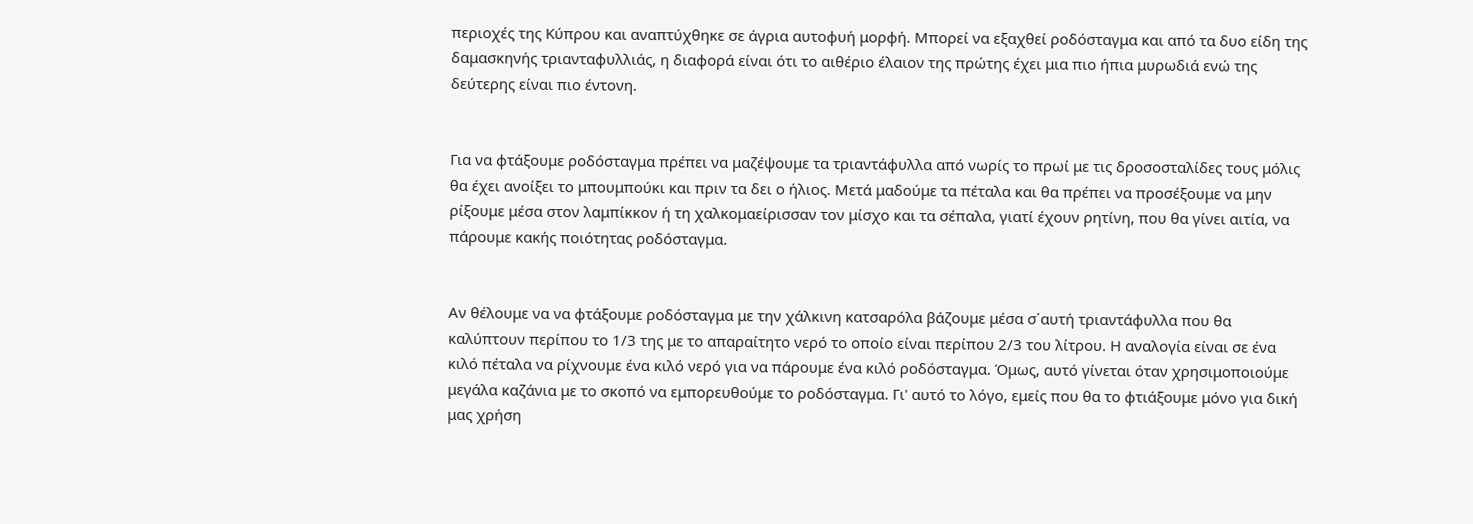περιοχές της Κύπρου και αναπτύχθηκε σε άγρια αυτοφυή μορφή. Μπορεί να εξαχθεί ροδόσταγμα και από τα δυο είδη της δαμασκηνής τριανταφυλλιάς, η διαφορά είναι ότι το αιθέριο έλαιον της πρώτης έχει μια πιο ήπια μυρωδιά ενώ της δεύτερης είναι πιο έντονη.


Για να φτάξουμε ροδόσταγμα πρέπει να μαζέψουμε τα τριαντάφυλλα από νωρίς το πρωί με τις δροσοσταλίδες τους μόλις θα έχει ανοίξει το μπουμπούκι και πριν τα δει ο ήλιος. Μετά μαδούμε τα πέταλα και θα πρέπει να προσέξουμε να μην ρίξουμε μέσα στον λαμπίκκον ή τη χαλκομαείρισσαν τον μίσχο και τα σέπαλα, γιατί έχουν ρητίνη, που θα γίνει αιτία, να πάρουμε κακής ποιότητας ροδόσταγμα.


Αν θέλουμε να να φτάξουμε ροδόσταγμα με την χάλκινη κατσαρόλα βάζουμε μέσα σ΄αυτή τριαντάφυλλα που θα καλύπτουν περίπου το 1/3 της με το απαραίτητο νερό το οποίο είναι περίπου 2/3 του λίτρου. Η αναλογία είναι σε ένα κιλό πέταλα να ρίχνουμε ένα κιλό νερό για να πάρουμε ένα κιλό ροδόσταγμα. Όμως, αυτό γίνεται όταν χρησιμοποιούμε μεγάλα καζάνια με το σκοπό να εμπορευθούμε το ροδόσταγμα. Γι' αυτό το λόγο, εμείς που θα το φτιάξουμε μόνο για δική μας χρήση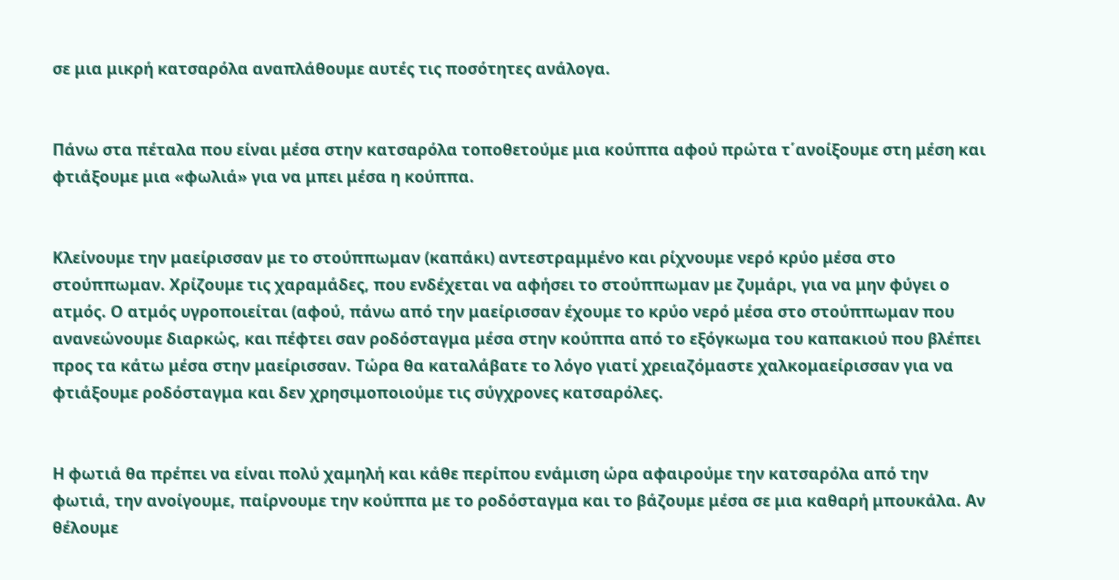σε μια μικρή κατσαρόλα αναπλάθουμε αυτές τις ποσότητες ανάλογα.


Πάνω στα πέταλα που είναι μέσα στην κατσαρόλα τοποθετούμε μια κούππα αφού πρώτα τ΄ανοίξουμε στη μέση και φτιάξουμε μια «φωλιά» για να μπει μέσα η κούππα.


Κλείνουμε την μαείρισσαν με το στούππωμαν (καπάκι) αντεστραμμένο και ρίχνουμε νερό κρύο μέσα στο στούππωμαν. Χρίζουμε τις χαραμάδες, που ενδέχεται να αφήσει το στούππωμαν με ζυμάρι, για να μην φύγει ο ατμός. Ο ατμός υγροποιείται (αφού, πάνω από την μαείρισσαν έχουμε το κρύο νερό μέσα στο στούππωμαν που ανανεώνουμε διαρκώς, και πέφτει σαν ροδόσταγμα μέσα στην κούππα από το εξόγκωμα του καπακιού που βλέπει προς τα κάτω μέσα στην μαείρισσαν. Τώρα θα καταλάβατε το λόγο γιατί χρειαζόμαστε χαλκομαείρισσαν για να φτιάξουμε ροδόσταγμα και δεν χρησιμοποιούμε τις σύγχρονες κατσαρόλες.


Η φωτιά θα πρέπει να είναι πολύ χαμηλή και κάθε περίπου ενάμιση ώρα αφαιρούμε την κατσαρόλα από την φωτιά, την ανοίγουμε, παίρνουμε την κούππα με το ροδόσταγμα και το βάζουμε μέσα σε μια καθαρή μπουκάλα. Αν θέλουμε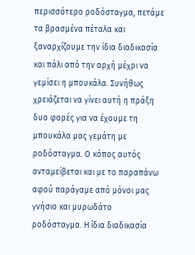περισσότερο ροδόσταγμα, πετάμε τα βρασμένα πέταλα και ξαναρχίζουμε την ίδια διαδικασία και πάλι από την αρχή μέχρι να γεμίσει η μπουκάλα. Συνήθως χρειάζεται να γίνει αυτή η πράξη δυο φορές για να έχουμε τη μπουκάλα μας γεμάτη με ροδόσταγμα. Ο κόπος αυτός ανταμείβεται και με το παραπάνω αφού παράγαμε από μόνοι μας γνήσιο και μυρωδάτο ροδόσταγμα. Η ίδια διαδικασία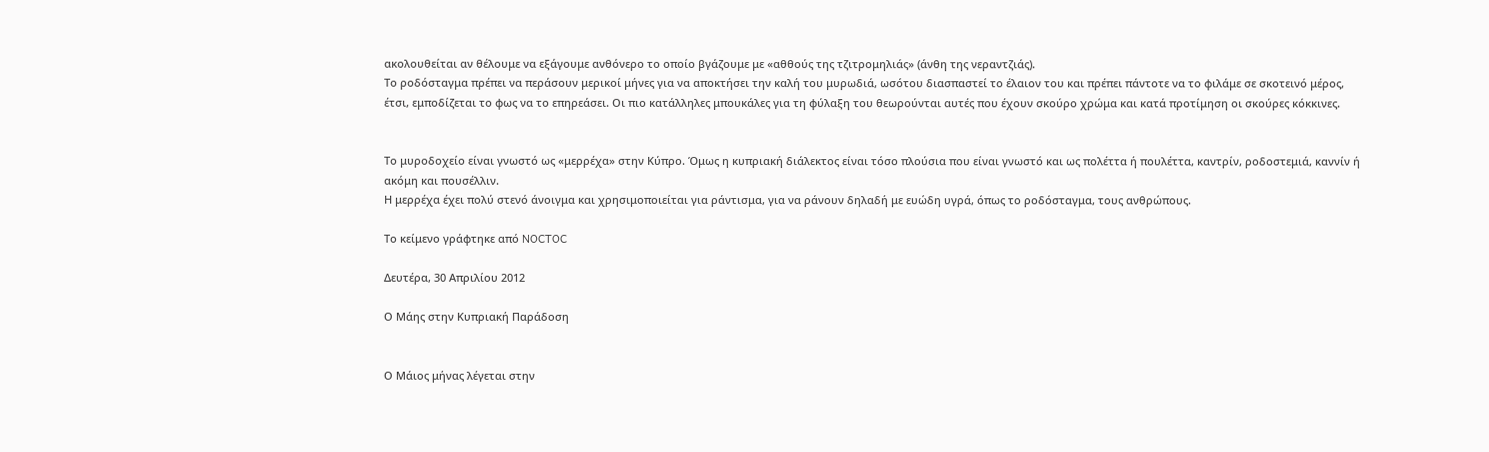ακολουθείται αν θέλουμε να εξάγουμε ανθόνερο το οποίο βγάζουμε με «αθθούς της τζιτρομηλιάς» (άνθη της νεραντζιάς).
Το ροδόσταγμα πρέπει να περάσουν μερικοί μήνες για να αποκτήσει την καλή του μυρωδιά, ωσότου διασπαστεί το έλαιον του και πρέπει πάντοτε να το φιλάμε σε σκοτεινό μέρος, έτσι, εμποδίζεται το φως να το επηρεάσει. Οι πιο κατάλληλες μπουκάλες για τη φύλαξη του θεωρούνται αυτές που έχουν σκούρο χρώμα και κατά προτίμηση οι σκούρες κόκκινες.


Το μυροδοχείο είναι γνωστό ως «μερρέχα» στην Κύπρο. Όμως η κυπριακή διάλεκτος είναι τόσο πλούσια που είναι γνωστό και ως πολέττα ή πουλέττα, καντρίν, ροδοστεμιά, καννίν ή ακόμη και πουσέλλιν.
Η μερρέχα έχει πολύ στενό άνοιγμα και χρησιμοποιείται για ράντισμα, για να ράνουν δηλαδή με ευώδη υγρά, όπως το ροδόσταγμα, τους ανθρώπους.

Το κείμενο γράφτηκε από NOCTOC

Δευτέρα, 30 Απριλίου 2012

Ο Μάης στην Κυπριακή Παράδοση


Ο Μάιος μήνας λέγεται στην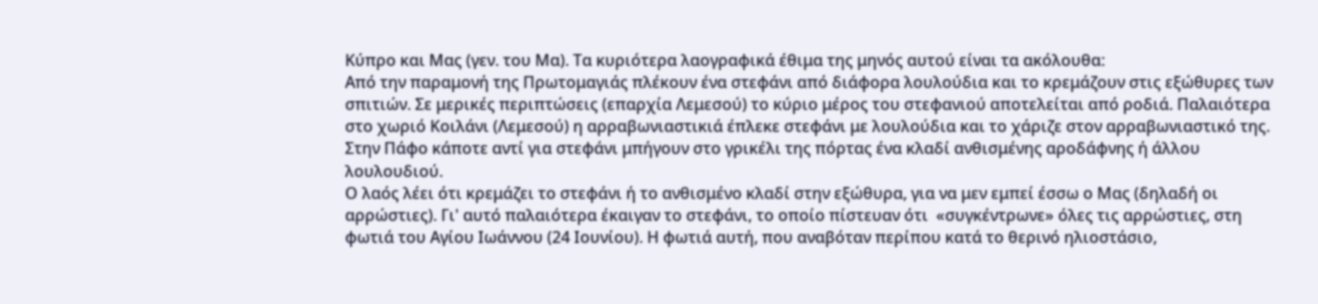Κύπρο και Μας (γεν. του Μα). Τα κυριότερα λαογραφικά έθιμα της μηνός αυτού είναι τα ακόλουθα:
Από την παραμονή της Πρωτομαγιάς πλέκουν ένα στεφάνι από διάφορα λουλούδια και το κρεμάζουν στις εξώθυρες των σπιτιών. Σε μερικές περιπτώσεις (επαρχία Λεμεσού) το κύριο μέρος του στεφανιού αποτελείται από ροδιά. Παλαιότερα στο χωριό Κοιλάνι (Λεμεσού) η αρραβωνιαστικιά έπλεκε στεφάνι με λουλούδια και το χάριζε στον αρραβωνιαστικό της.  Στην Πάφο κάποτε αντί για στεφάνι μπήγουν στο γρικέλι της πόρτας ένα κλαδί ανθισμένης αροδάφνης ή άλλου λουλουδιού.
Ο λαός λέει ότι κρεμάζει το στεφάνι ή το ανθισμένο κλαδί στην εξώθυρα, για να μεν εμπεί έσσω ο Μας (δηλαδή οι αρρώστιες). Γι' αυτό παλαιότερα έκαιγαν το στεφάνι, το οποίο πίστευαν ότι  «συγκέντρωνε» όλες τις αρρώστιες, στη φωτιά του Αγίου Ιωάννου (24 Ιουνίου). Η φωτιά αυτή, που αναβόταν περίπου κατά το θερινό ηλιοστάσιο,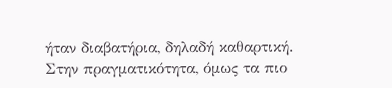ήταν διαβατήρια, δηλαδή καθαρτική. Στην πραγματικότητα, όμως τα πιο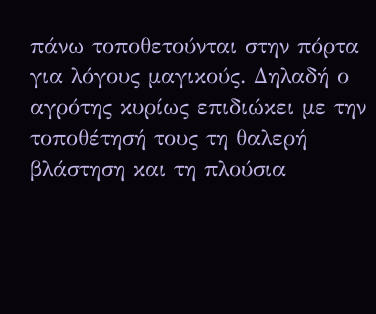πάνω τοποθετούνται στην πόρτα για λόγους μαγικούς. Δηλαδή ο αγρότης κυρίως επιδιώκει με την τοποθέτησή τους τη θαλερή βλάστηση και τη πλούσια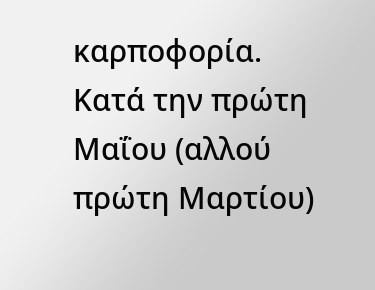καρποφορία.
Κατά την πρώτη Μαΐου (αλλού πρώτη Μαρτίου)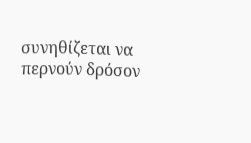συνηθίζεται να περνούν δρόσον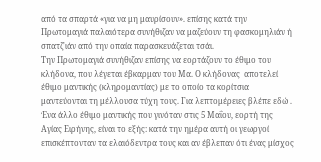από τα σπαρτά «για να μη μαυρίσουν». επίσης κατά την Πρωτομαγιά παλαιότερα συνήθιζαν να μαζεύουν τη φασκομηλιάν ή σπατζ'ιάν από την οπαία παρασκευάζεται τσάι.
Την Πρωτομαγιά συνήθιζαν επίσης να εορτάζουν το έθιμο του κλήδονα, που λέγεται έβκαρμαν του Μα. Ο κλήδονας  αποτελεί έθιμο μαντικής (κληρομαντίας) με το οποίο τα κορίτσια μαντεύονται τη μέλλουσα τύχη τους. Για λεπτομέρειες βλέπε εδώ .
Ένα άλλο έθιμο μαντικής που γινόταν στις 5 Μαΐου, εορτή της Αγίας Ειρήνης, είναι το εξής: κατά την ημέρα αυτή οι γεωργοί επισκέπτονταν τα ελαιόδεντρα τους και αν έβλεπαν ότι ένας μίσχος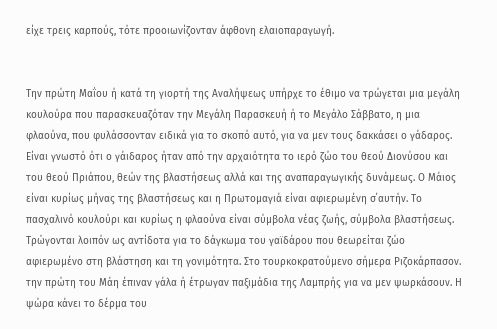είχε τρεις καρπούς, τότε προοιωνίζονταν άφθονη ελαιοπαραγωγή.


Την πρώτη Μαΐου ή κατά τη γιορτή της Αναλήψεως υπήρχε το έθιμο να τρώγεται μια μεγάλη κουλούρα που παρασκευαζόταν την Μεγάλη Παρασκευή ή το Μεγάλο Σάββατο, η μια φλαούνα, που φυλάσσονταν ειδικά για το σκοπό αυτό, για να μεν τους δακκάσει ο γάδαρος. Είναι γνωστό ότι ο γάιδαρος ήταν από την αρχαιότητα το ιερό ζώο του θεού Διονύσου και του θεού Πριάπου, θεών της βλαστήσεως αλλά και της αναπαραγωγικής δυνάμεως. Ο Μάιος είναι κυρίως μήνας της βλαστήσεως και η Πρωτομαγιά είναι αφιερωμένη σ΄αυτήν. Το πασχαλινό κουλούρι και κυρίως η φλαούνα είναι σύμβολα νέας ζωής, σύμβολα βλαστήσεως. Τρώγονται λοιπόν ως αντίδοτα για το δάγκωμα του γαϊδάρου που θεωρείται ζώο αφιερωμένο στη βλάστηση και τη γονιμότητα. Στο τουρκοκρατούμενο σήμερα Ριζοκάρπασον. την πρώτη του Μάη έπιναν γάλα ή έτρωγαν παξιμάδια της Λαμπρής για να μεν ψωρκάσουν. Η ψώρα κάνει το δέρμα του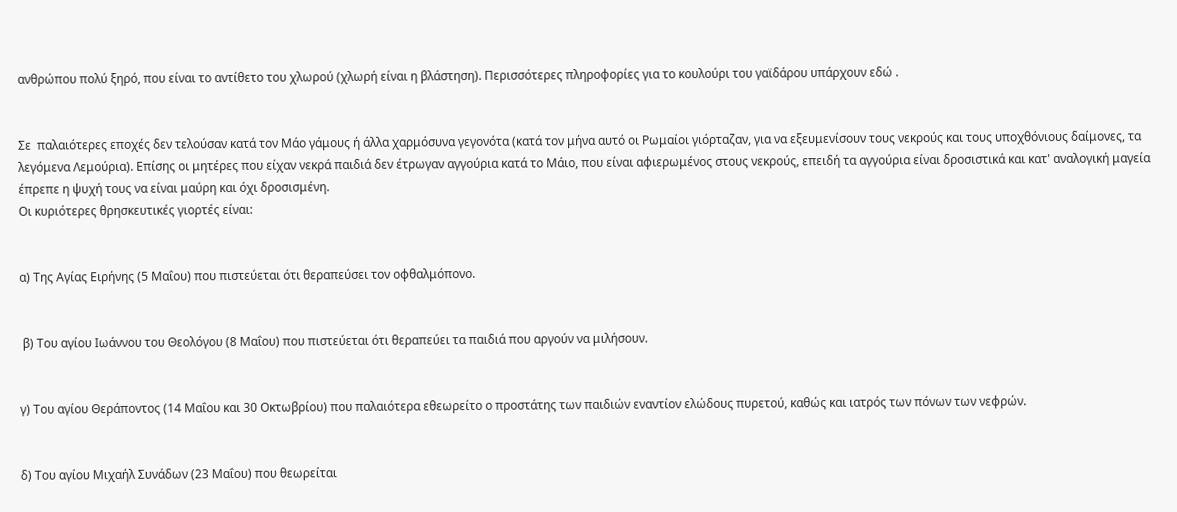ανθρώπου πολύ ξηρό, που είναι το αντίθετο του χλωρού (χλωρή είναι η βλάστηση). Περισσότερες πληροφορίες για το κουλούρι του γαϊδάρου υπάρχουν εδώ .


Σε  παλαιότερες εποχές δεν τελούσαν κατά τον Μάο γάμους ή άλλα χαρμόσυνα γεγονότα (κατά τον μήνα αυτό οι Ρωμαίοι γιόρταζαν, για να εξευμενίσουν τους νεκρούς και τους υποχθόνιους δαίμονες, τα λεγόμενα Λεμούρια). Επίσης οι μητέρες που είχαν νεκρά παιδιά δεν έτρωγαν αγγούρια κατά το Μάιο, που είναι αφιερωμένος στους νεκρούς, επειδή τα αγγούρια είναι δροσιστικά και κατ' αναλογική μαγεία έπρεπε η ψυχή τους να είναι μαύρη και όχι δροσισμένη.
Οι κυριότερες θρησκευτικές γιορτές είναι:


α) Της Αγίας Ειρήνης (5 Μαΐου) που πιστεύεται ότι θεραπεύσει τον οφθαλμόπονο.


 β) Του αγίου Ιωάννου του Θεολόγου (8 Μαΐου) που πιστεύεται ότι θεραπεύει τα παιδιά που αργούν να μιλήσουν.


γ) Του αγίου Θεράποντος (14 Μαΐου και 30 Οκτωβρίου) που παλαιότερα εθεωρείτο ο προστάτης των παιδιών εναντίον ελώδους πυρετού, καθώς και ιατρός των πόνων των νεφρών.


δ) Του αγίου Μιχαήλ Συνάδων (23 Μαΐου) που θεωρείται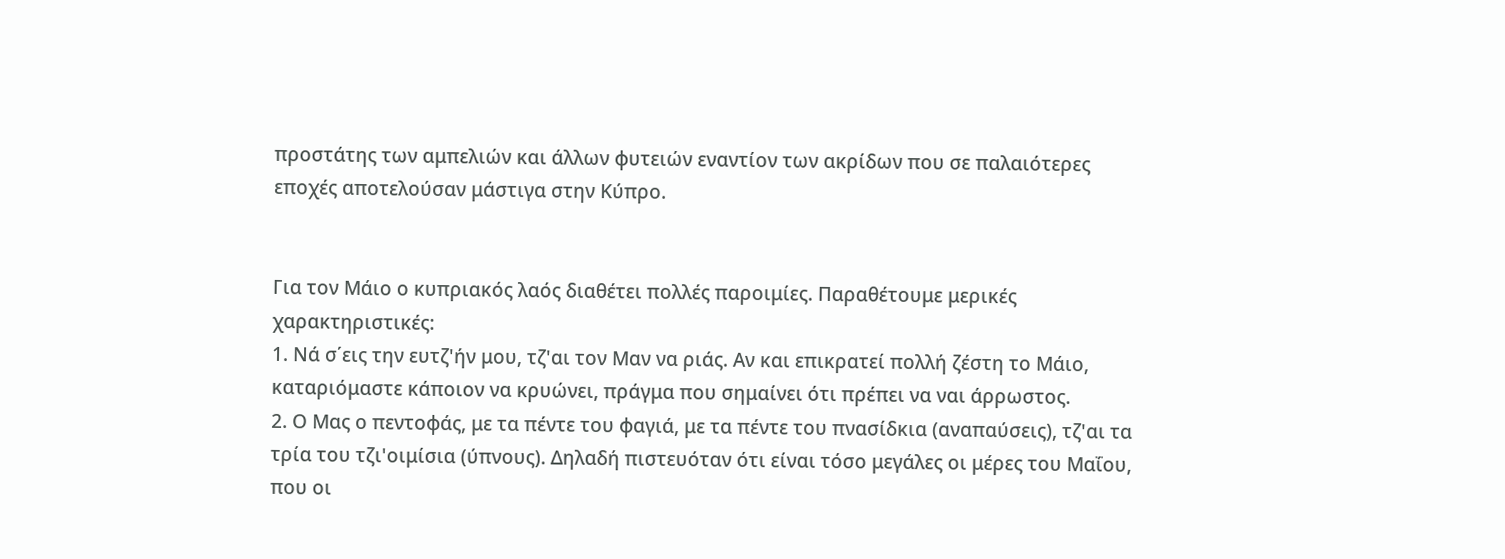προστάτης των αμπελιών και άλλων φυτειών εναντίον των ακρίδων που σε παλαιότερες εποχές αποτελούσαν μάστιγα στην Κύπρο.


Για τον Μάιο ο κυπριακός λαός διαθέτει πολλές παροιμίες. Παραθέτουμε μερικές χαρακτηριστικές:
1. Νά σ΄εις την ευτζ'ήν μου, τζ'αι τον Μαν να ριάς. Αν και επικρατεί πολλή ζέστη το Μάιο, καταριόμαστε κάποιον να κρυώνει, πράγμα που σημαίνει ότι πρέπει να ναι άρρωστος.
2. Ο Μας ο πεντοφάς, με τα πέντε του φαγιά, με τα πέντε του πνασίδκια (αναπαύσεις), τζ'αι τα τρία του τζι'οιμίσια (ύπνους). Δηλαδή πιστευόταν ότι είναι τόσο μεγάλες οι μέρες του Μαΐου, που οι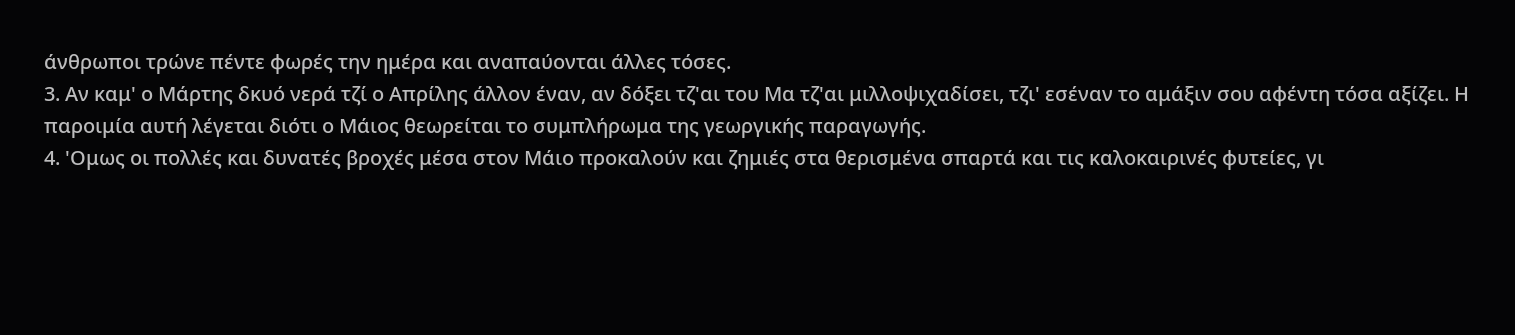άνθρωποι τρώνε πέντε φωρές την ημέρα και αναπαύονται άλλες τόσες.
3. Αν καμ' ο Μάρτης δκυό νερά τζί ο Απρίλης άλλον έναν, αν δόξει τζ'αι του Μα τζ'αι μιλλοψιχαδίσει, τζι' εσέναν το αμάξιν σου αφέντη τόσα αξίζει. Η παροιμία αυτή λέγεται διότι ο Μάιος θεωρείται το συμπλήρωμα της γεωργικής παραγωγής.
4. 'Ομως οι πολλές και δυνατές βροχές μέσα στον Μάιο προκαλούν και ζημιές στα θερισμένα σπαρτά και τις καλοκαιρινές φυτείες, γι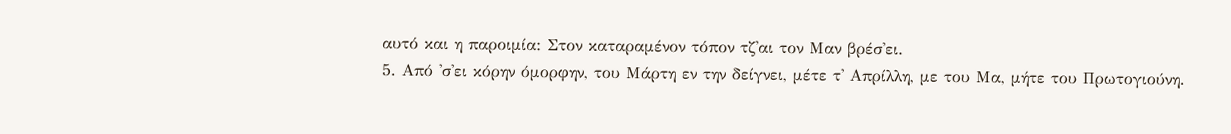αυτό και η παροιμία: Στον καταραμένον τόπον τζ'αι τον Μαν βρέσ'ει.
5. Από 'σ'ει κόρην όμορφην, του Μάρτη εν την δείγνει, μέτε τ' Απρίλλη, με του Μα, μήτε του Πρωτογιούνη.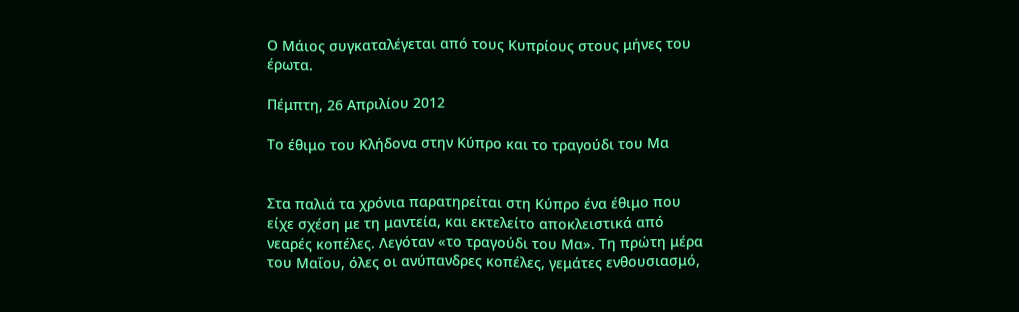Ο Μάιος συγκαταλέγεται από τους Κυπρίους στους μήνες του έρωτα.

Πέμπτη, 26 Απριλίου 2012

Το έθιμο του Κλήδονα στην Κύπρο και το τραγούδι του Μα


Στα παλιά τα χρόνια παρατηρείται στη Κύπρο ένα έθιμο που είχε σχέση με τη μαντεία, και εκτελείτο αποκλειστικά από νεαρές κοπέλες. Λεγόταν «το τραγούδι του Μα». Τη πρώτη μέρα του Μαΐου, όλες οι ανύπανδρες κοπέλες, γεμάτες ενθουσιασμό,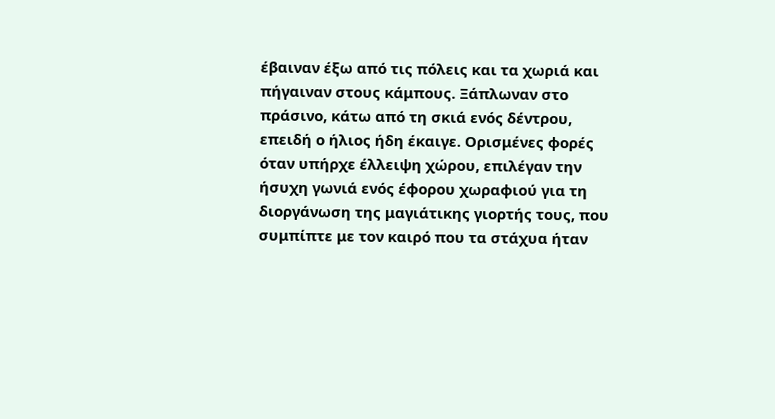έβαιναν έξω από τις πόλεις και τα χωριά και πήγαιναν στους κάμπους. Ξάπλωναν στο πράσινο, κάτω από τη σκιά ενός δέντρου, επειδή ο ήλιος ήδη έκαιγε. Ορισμένες φορές όταν υπήρχε έλλειψη χώρου, επιλέγαν την ήσυχη γωνιά ενός έφορου χωραφιού για τη διοργάνωση της μαγιάτικης γιορτής τους, που συμπίπτε με τον καιρό που τα στάχυα ήταν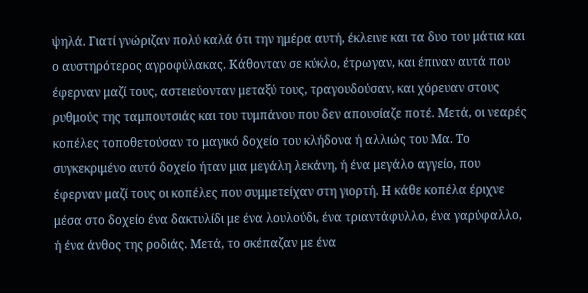ψηλά. Γιατί γνώριζαν πολύ καλά ότι την ημέρα αυτή, έκλεινε και τα δυο του μάτια και ο αυστηρότερος αγροφύλακας. Κάθονταν σε κύκλο, έτρωγαν, και έπιναν αυτά που έφερναν μαζί τους, αστειεύονταν μεταξύ τους, τραγουδούσαν, και χόρευαν στους ρυθμούς της ταμπουτσιάς και του τυμπάνου που δεν απουσίαζε ποτέ. Μετά, οι νεαρές κοπέλες τοποθετούσαν το μαγικό δοχείο του κλήδονα ή αλλιώς του Μα. Το συγκεκριμένο αυτό δοχείο ήταν μια μεγάλη λεκάνη, ή ένα μεγάλο αγγείο, που έφερναν μαζί τους οι κοπέλες που συμμετείχαν στη γιορτή. Η κάθε κοπέλα έριχνε μέσα στο δοχείο ένα δακτυλίδι με ένα λουλούδι, ένα τριαντάφυλλο, ένα γαρύφαλλο, ή ένα άνθος της ροδιάς. Μετά, το σκέπαζαν με ένα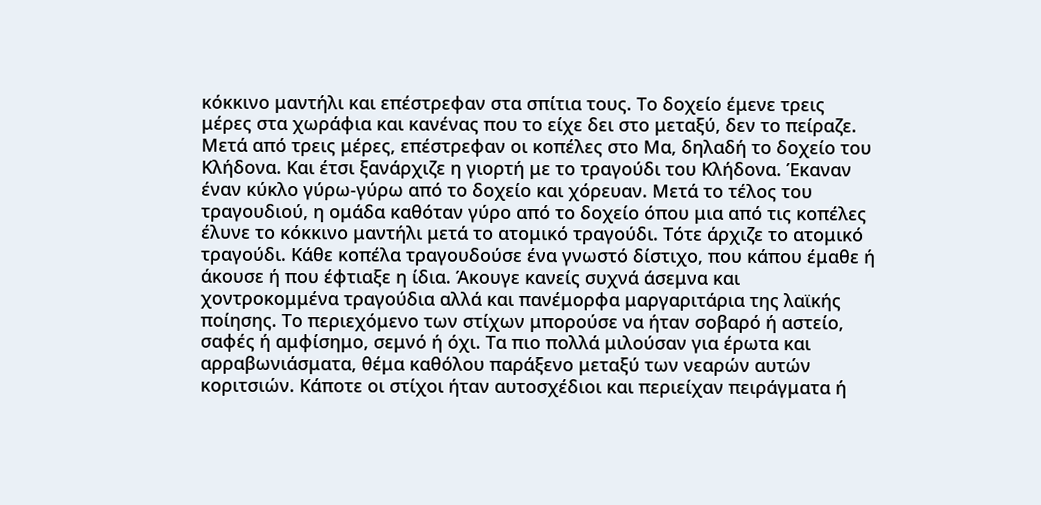κόκκινο μαντήλι και επέστρεφαν στα σπίτια τους. Το δοχείο έμενε τρεις μέρες στα χωράφια και κανένας που το είχε δει στο μεταξύ, δεν το πείραζε. Μετά από τρεις μέρες, επέστρεφαν οι κοπέλες στο Μα, δηλαδή το δοχείο του Κλήδονα. Και έτσι ξανάρχιζε η γιορτή με το τραγούδι του Κλήδονα. Έκαναν έναν κύκλο γύρω-γύρω από το δοχείο και χόρευαν. Μετά το τέλος του τραγουδιού, η ομάδα καθόταν γύρο από το δοχείο όπου μια από τις κοπέλες έλυνε το κόκκινο μαντήλι μετά το ατομικό τραγούδι. Τότε άρχιζε το ατομικό τραγούδι. Κάθε κοπέλα τραγουδούσε ένα γνωστό δίστιχο, που κάπου έμαθε ή άκουσε ή που έφτιαξε η ίδια. Άκουγε κανείς συχνά άσεμνα και χοντροκομμένα τραγούδια αλλά και πανέμορφα μαργαριτάρια της λαϊκής ποίησης. Το περιεχόμενο των στίχων μπορούσε να ήταν σοβαρό ή αστείο, σαφές ή αμφίσημο, σεμνό ή όχι. Τα πιο πολλά μιλούσαν για έρωτα και αρραβωνιάσματα, θέμα καθόλου παράξενο μεταξύ των νεαρών αυτών κοριτσιών. Κάποτε οι στίχοι ήταν αυτοσχέδιοι και περιείχαν πειράγματα ή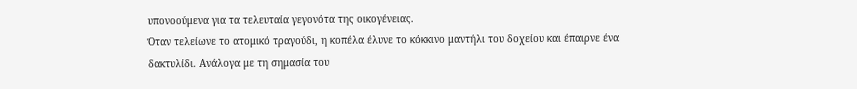υπονοούμενα για τα τελευταία γεγονότα της οικογένειας.
Όταν τελείωνε το ατομικό τραγούδι, η κοπέλα έλυνε το κόκκινο μαντήλι του δοχείου και έπαιρνε ένα δακτυλίδι. Ανάλογα με τη σημασία του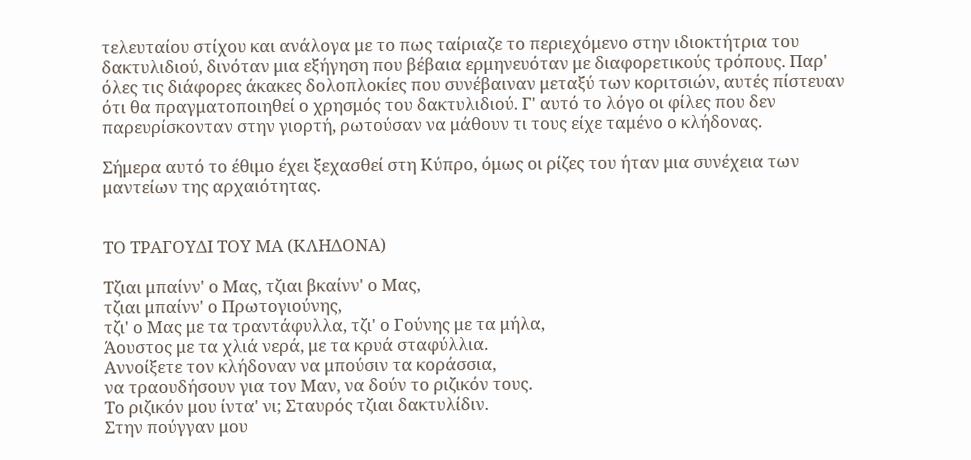τελευταίου στίχου και ανάλογα με το πως ταίριαζε το περιεχόμενο στην ιδιοκτήτρια του δακτυλιδιού, δινόταν μια εξήγηση που βέβαια ερμηνευόταν με διαφορετικούς τρόπους. Παρ' όλες τις διάφορες άκακες δολοπλοκίες που συνέβαιναν μεταξύ των κοριτσιών, αυτές πίστευαν ότι θα πραγματοποιηθεί ο χρησμός του δακτυλιδιού. Γ' αυτό το λόγο οι φίλες που δεν παρευρίσκονταν στην γιορτή, ρωτούσαν να μάθουν τι τους είχε ταμένο ο κλήδονας.

Σήμερα αυτό το έθιμο έχει ξεχασθεί στη Κύπρο, όμως οι ρίζες του ήταν μια συνέχεια των μαντείων της αρχαιότητας.


ΤΟ ΤΡΑΓΟΥΔΙ ΤΟΥ ΜΑ (ΚΛΗΔΟΝΑ)

Τζιαι μπαίνν' ο Μας, τζιαι βκαίνν' ο Μας,
τζιαι μπαίνν' ο Πρωτογιούνης,
τζι' ο Μας με τα τραντάφυλλα, τζι' ο Γούνης με τα μήλα,
Άουστος με τα χλιά νερά, με τα κρυά σταφύλλια.
Αννοίξετε τον κλήδοναν να μπούσιν τα κοράσσια,
να τραουδήσουν για τον Μαν, να δούν το ριζικόν τους.
Το ριζικόν μου ίντα' νι; Σταυρός τζιαι δακτυλίδιν.
Στην πούγγαν μου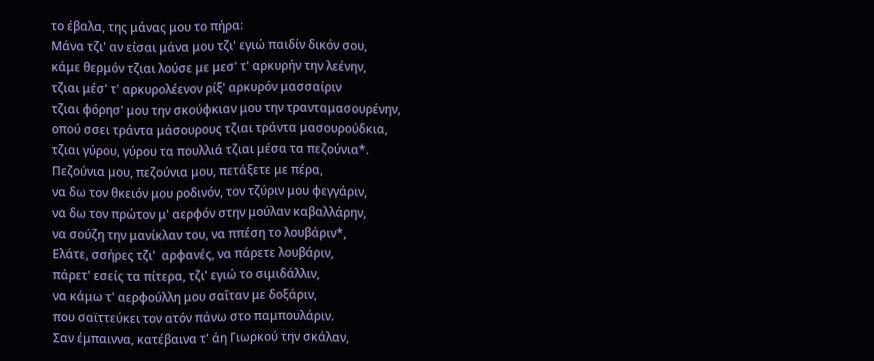το έβαλα, της μάνας μου το πήρα:
Μάνα τζι' αν είσαι μάνα μου τζι' εγιώ παιδίν δικόν σου,
κάμε θερμόν τζιαι λούσε με μεσ' τ' αρκυρήν την λεένην,
τζιαι μέσ' τ' αρκυρολέενον ρίξ' αρκυρόν μασσαίριν
τζιαι φόρησ' μου την σκούφκιαν μου την τρανταμασουρένην,
οπού σσει τράντα μάσουρους τζιαι τράντα μασουρούδκια,
τζιαι γύρου, γύρου τα πουλλιά τζιαι μέσα τα πεζούνια*.
Πεζούνια μου, πεζούνια μου, πετάξετε με πέρα,
να δω τον θκειόν μου ροδινόν, τον τζύριν μου φεγγάριν,
να δω τον πρώτον μ' αερφόν στην μούλαν καβαλλάρην,
να σούζη την μανίκλαν του, να ππέση το λουβάριν*,
Ελάτε, σσήρες τζι'  αρφανές, να πάρετε λουβάριν,
πάρετ' εσείς τα πίτερα, τζι' εγιώ το σιμιδάλλιν,
να κάμω τ' αερφούλλη μου σαΐταν με δοξάριν,
που σαϊττεύκει τον ατόν πάνω στο παμπουλάριν.
Σαν έμπαιννα, κατέβαινα τ' άη Γιωρκού την σκάλαν,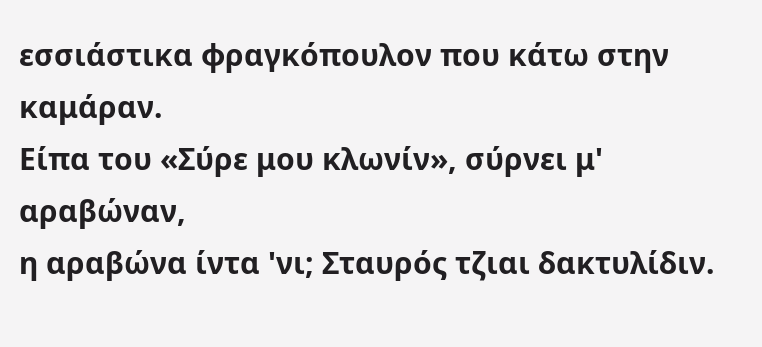εσσιάστικα φραγκόπουλον που κάτω στην καμάραν.
Είπα του «Σύρε μου κλωνίν», σύρνει μ' αραβώναν,
η αραβώνα ίντα 'νι; Σταυρός τζιαι δακτυλίδιν.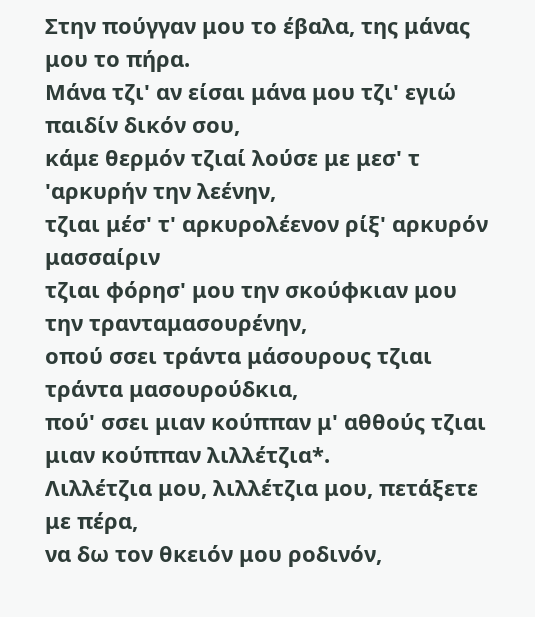Στην πούγγαν μου το έβαλα, της μάνας μου το πήρα.
Μάνα τζι' αν είσαι μάνα μου τζι' εγιώ παιδίν δικόν σου,
κάμε θερμόν τζιαί λούσε με μεσ' τ 'αρκυρήν την λεένην,
τζιαι μέσ' τ' αρκυρολέενον ρίξ' αρκυρόν μασσαίριν
τζιαι φόρησ' μου την σκούφκιαν μου την τρανταμασουρένην,
οπού σσει τράντα μάσουρους τζιαι τράντα μασουρούδκια,
πού' σσει μιαν κούππαν μ' αθθούς τζιαι μιαν κούππαν λιλλέτζια*.
Λιλλέτζια μου, λιλλέτζια μου, πετάξετε με πέρα,
να δω τον θκειόν μου ροδινόν,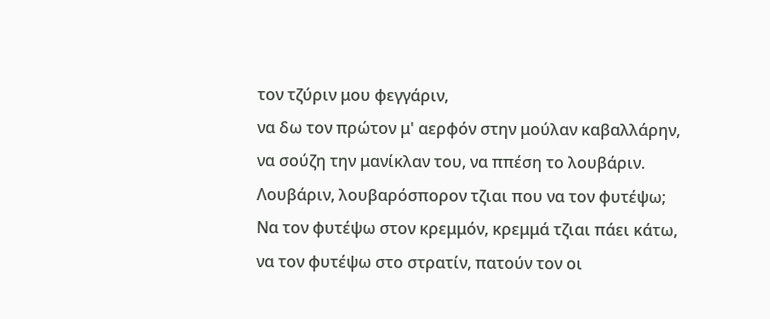τον τζύριν μου φεγγάριν,
να δω τον πρώτον μ' αερφόν στην μούλαν καβαλλάρην,
να σούζη την μανίκλαν του, να ππέση το λουβάριν.
Λουβάριν, λουβαρόσπορον τζιαι που να τον φυτέψω;
Να τον φυτέψω στον κρεμμόν, κρεμμά τζιαι πάει κάτω,
να τον φυτέψω στο στρατίν, πατούν τον οι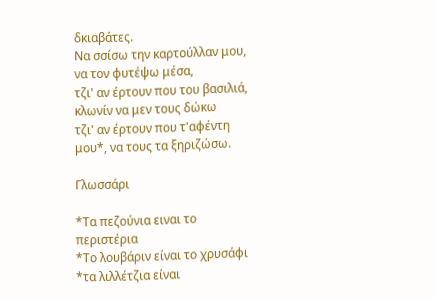δκιαβάτες.
Να σσίσω την καρτούλλαν μου, να τον φυτέψω μέσα,
τζι' αν έρτουν που του βασιλιά, κλωνίν να μεν τους δώκω
τζι' αν έρτουν που τ'αφέντη μου*, να τους τα ξηριζώσω.

Γλωσσάρι

*Τα πεζούνια ειναι το περιστέρια
*Το λουβάριν είναι το χρυσάφι
*τα λιλλέτζια είναι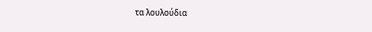τα λουλούδια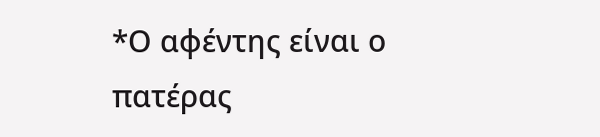*Ο αφέντης είναι ο πατέρας